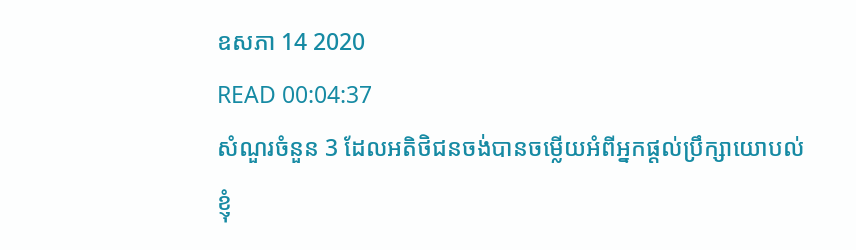ឧសភា 14 2020
READ 00:04:37
សំណួរចំនួន 3 ដែលអតិថិជនចង់បានចម្លើយអំពីអ្នកផ្តល់ប្រឹក្សាយោបល់
ខ្ញុំ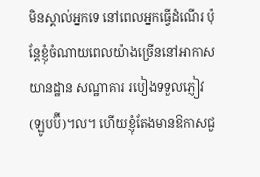មិនស្គាល់អ្នកទេ នៅពេលអ្នកធ្វើដំណើរ ប៉ុន្តែខ្ញុំចំណាយពេលយ៉ាងច្រើននៅអាកាសយានដ្ឋាន សណ្ឋាគារ របៀងទទួលភ្ញៀវ (ឡូបប៊ី)។ល។ ហើយខ្ញុំតែងមានឱកាសជួ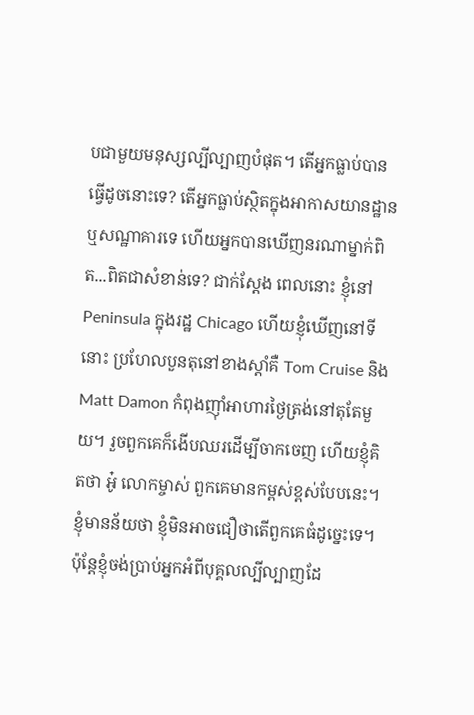បជាមួយមនុស្សល្បីល្បាញបំផុត។ តើអ្នកធ្លាប់បានធ្វើដូចនោះទេ? តើអ្នកធ្លាប់ស្ថិតក្នុងអាកាសយានដ្ឋានឬសណ្ឋាគារទេ ហើយអ្នកបានឃើញនរណាម្នាក់ពិត...ពិតជាសំខាន់ទេ? ជាក់ស្ដែង ពេលនោះ ខ្ញុំនៅ Peninsula ក្នុងរដ្ឋ Chicago ហើយខ្ញុំឃើញនៅទីនោះ ប្រហែលបួនតុនៅខាងស្ដាំគឺ Tom Cruise និង Matt Damon កំពុងញ៉ាំអាហារថ្ងៃត្រង់នៅតុតែមួយ។ រួចពួកគេក៏ងើបឈរដើម្បីចាកចេញ ហើយខ្ញុំគិតថា អូ៎ លោកម្ចាស់ ពួកគេមានកម្ពស់ខ្ពស់បែបនេះ។ ខ្ញុំមានន័យថា ខ្ញុំមិនអាចជឿថាតើពួកគេធំដូច្នេះទេ។ ប៉ុន្តែខ្ញុំចង់ប្រាប់អ្នកអំពីបុគ្គលល្បីល្បាញដែ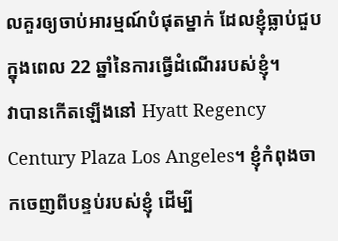លគួរឲ្យចាប់អារម្មណ៍បំផុតម្នាក់ ដែលខ្ញុំធ្លាប់ជួបក្នុងពេល 22 ឆ្នាំនៃការធ្វើដំណើររបស់ខ្ញុំ។
វាបានកើតឡើងនៅ Hyatt Regency Century Plaza Los Angeles។ ខ្ញុំកំពុងចាកចេញពីបន្ទប់របស់ខ្ញុំ ដើម្បី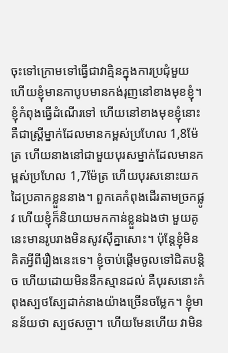ចុះទៅក្រោមទៅធ្វើជាវាគ្មិនក្នុងការប្រជុំមួយ ហើយខ្ញុំមានកាបូបមានកង់រុញនៅខាងមុខខ្ញុំ។ ខ្ញុំកំពុងធ្វើដំណើរទៅ ហើយនៅខាងមុខខ្ញុំនោះគឺជាស្ដ្រីម្នាក់ដែលមានកម្ពស់ប្រហែល 1,8ម៉ែត្រ ហើយនាងនៅជាមួយបុរសម្នាក់ដែលមានកម្ពស់ប្រហែល 1,7ម៉ែត្រ ហើយបុរសនោះយកដៃប្រគាកខ្លួននាង។ ពួកគេកំពុងដើរតាមច្រកផ្លូវ ហើយខ្ញុំក៏និយាយមកកាន់ខ្លួនឯងថា មួយគូនេះមានរូបរាងមិនសូវស៊ីគ្នាសោះ។ ប៉ុន្តែខ្ញុំមិនគិតអ្វីពីរឿងនេះទេ។ ខ្ញុំចាប់ផ្ដើមចូលទៅជិតបន្តិច ហើយដោយមិននឹកស្មានដល់ គឺបុរសនោះកំពុងស្បថស្បែដាក់នាងយ៉ាងច្រើនចម្លែក។ ខ្ញុំមានន័យថា ស្បថសច្ចា។ ហើយមែនហើយ វាមិន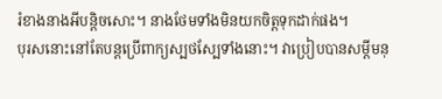រំខាងនាងអីបន្តិចសោះ។ នាងថែមទាំងមិនយកចិត្តទុកដាក់ផង។
បុរសនោះនៅតែបន្តប្រើពាក្យស្បថស្បែទាំងនោះ។ វាប្រៀបបានសម្ដីមនុ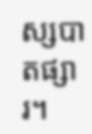ស្សបាតផ្សារ។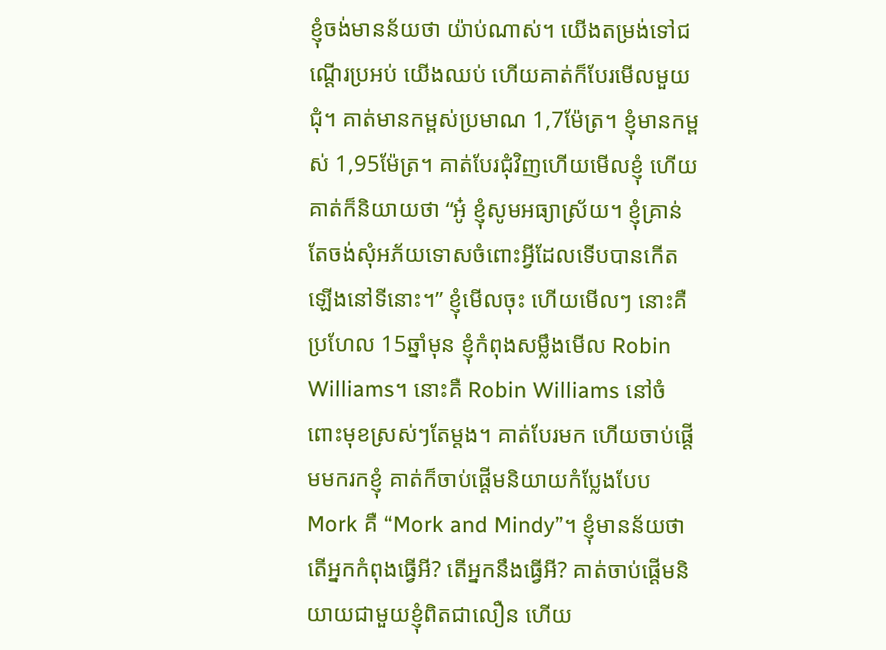ខ្ញុំចង់មានន័យថា យ៉ាប់ណាស់។ យើងតម្រង់ទៅជណ្ដើរប្រអប់ យើងឈប់ ហើយគាត់ក៏បែរមើលមួយជុំ។ គាត់មានកម្ពស់ប្រមាណ 1,7ម៉ែត្រ។ ខ្ញុំមានកម្ពស់ 1,95ម៉ែត្រ។ គាត់បែរជុំវិញហើយមើលខ្ញុំ ហើយគាត់ក៏និយាយថា “អូ៎ ខ្ញុំសូមអធ្យាស្រ័យ។ ខ្ញុំគ្រាន់តែចង់សុំអភ័យទោសចំពោះអ្វីដែលទើបបានកើតឡើងនៅទីនោះ។” ខ្ញុំមើលចុះ ហើយមើលៗ នោះគឺប្រហែល 15ឆ្នាំមុន ខ្ញុំកំពុងសម្លឹងមើល Robin Williams។ នោះគឺ Robin Williams នៅចំពោះមុខស្រស់ៗតែម្ដង។ គាត់បែរមក ហើយចាប់ផ្ដើមមករកខ្ញុំ គាត់ក៏ចាប់ផ្ដើមនិយាយកំប្លែងបែប Mork គឺ “Mork and Mindy”។ ខ្ញុំមានន័យថា តើអ្នកកំពុងធ្វើអី? តើអ្នកនឹងធ្វើអី? គាត់ចាប់ផ្ដើមនិយាយជាមួយខ្ញុំពិតជាលឿន ហើយ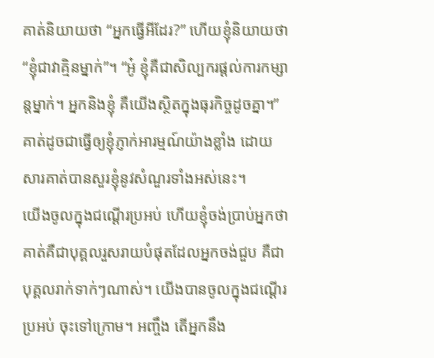គាត់និយាយថា “អ្នកធ្វើអីដែរ?” ហើយខ្ញុំនិយាយថា “ខ្ញុំជាវាគ្មិនម្នាក់”។ “អូ៎ ខ្ញុំគឺជាសិល្បករផ្ដល់ការកម្សាន្តម្នាក់។ អ្នកនិងខ្ញុំ គឺយើងស្ថិតក្នុងធុរកិច្ចដូចគ្នា។” គាត់ដូចជាធ្វើឲ្យខ្ញុំភ្ញាក់អារម្មណ៍យ៉ាងខ្លាំង ដោយសារគាត់បានសួរខ្ញុំនូវសំណួរទាំងអស់នេះ។
យើងចូលក្នុងជណ្ដើរប្រអប់ ហើយខ្ញុំចង់ប្រាប់អ្នកថា គាត់គឺជាបុគ្គលរួសរាយបំផុតដែលអ្នកចង់ជួប គឺជាបុគ្គលរាក់ទាក់ៗណាស់។ យើងបានចូលក្នុងជណ្ដើរប្រអប់ ចុះទៅក្រោម។ អញ្ចឹង តើអ្នកនឹង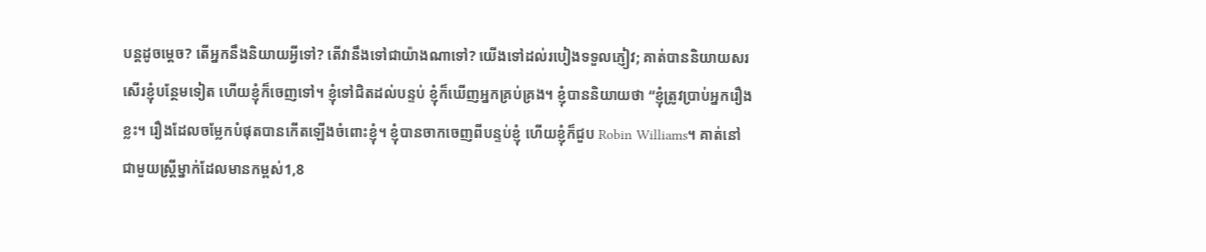បន្តដូចម្ដេច? តើអ្នកនឹងនិយាយអ្វីទៅ? តើវានឹងទៅជាយ៉ាងណាទៅ? យើងទៅដល់របៀងទទួលភ្ញៀវ; គាត់បាននិយាយសរសើរខ្ញុំបន្ថែមទៀត ហើយខ្ញុំក៏ចេញទៅ។ ខ្ញុំទៅជិតដល់បន្ទប់ ខ្ញុំក៏ឃើញអ្នកគ្រប់គ្រង។ ខ្ញុំបាននិយាយថា “ខ្ញុំត្រូវប្រាប់អ្នករឿងខ្លះ។ រឿងដែលចម្លែកបំផុតបានកើតឡើងចំពោះខ្ញុំ។ ខ្ញុំបានចាកចេញពីបន្ទប់ខ្ញុំ ហើយខ្ញុំក៏ជួប Robin Williams។ គាត់នៅជាមួយស្ដ្រីម្នាក់ដែលមានកម្ពស់1,8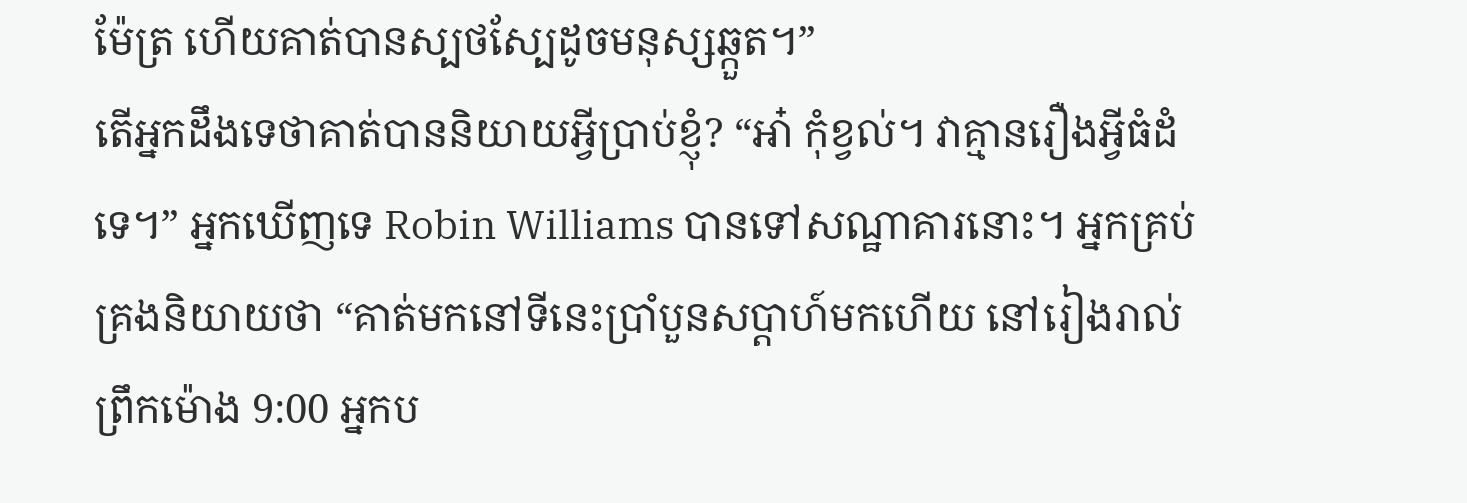ម៉ែត្រ ហើយគាត់បានស្បថស្បែដូចមនុស្សឆ្កួត។”
តើអ្នកដឹងទេថាគាត់បាននិយាយអ្វីប្រាប់ខ្ញុំ? “អា៎ កុំខ្វល់។ វាគ្មានរឿងអ្វីធំដំទេ។” អ្នកឃើញទេ Robin Williams បានទៅសណ្ឋាគារនោះ។ អ្នកគ្រប់គ្រងនិយាយថា “គាត់មកនៅទីនេះប្រាំបួនសប្ដាហ៍មកហើយ នៅរៀងរាល់ព្រឹកម៉ោង 9:00 អ្នកប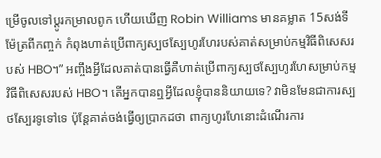ម្រើចូលទៅប្ដូរកម្រាលពូក ហើយឃើញ Robin Williams មានគម្លាត 15សង់ទីម៉ែត្រពីកញ្ចក់ កំពុងហាត់ប្រើពាក្យស្បថស្បែហូរហែរបស់គាត់សម្រាប់កម្មវិធីពិសេសរបស់ HBO។” អញ្ចឹងអ្វីដែលគាត់បានធ្វើគឺហាត់ប្រើពាក្យស្បថស្បែហូរហែសម្រាប់កម្មវិធីពិសេសរបស់ HBO។ តើអ្នកបានឮអ្វីដែលខ្ញុំបាននិយាយទេ? វាមិនមែនជាការស្បថស្បែរទូទៅទេ ប៉ុន្តែគាត់ចង់ធ្វើឲ្យប្រាកដថា ពាក្យហូរហែនោះដំណើរការ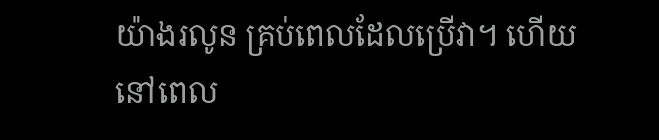យ៉ាងរលូន គ្រប់ពេលដែលប្រើវា។ ហើយនៅពេល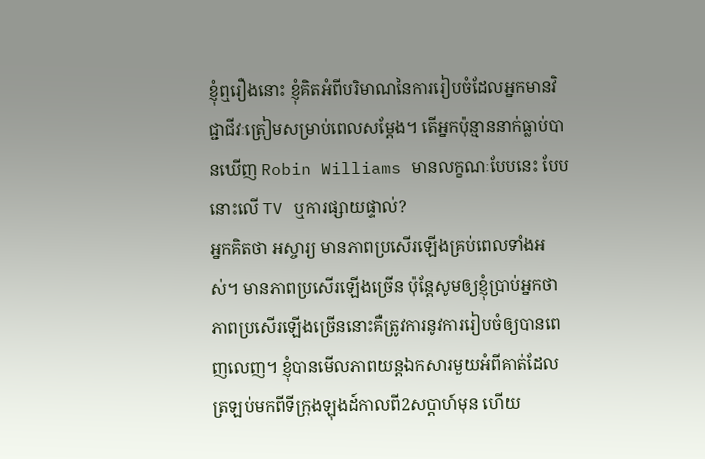ខ្ញុំឮរឿងនោះ ខ្ញុំគិតអំពីបរិមាណនៃការរៀបចំដែលអ្នកមានវិជ្ជាជីវៈត្រៀមសម្រាប់ពេលសម្ដែង។ តើអ្នកប៉ុន្មាននាក់ធ្លាប់បានឃើញ Robin Williams មានលក្ខណៈបែបនេះ បែបនោះលើ TV ឬការផ្សាយផ្ទាល់?
អ្នកគិតថា អស្ចារ្យ មានភាពប្រសើរឡើងគ្រប់ពេលទាំងអស់។ មានភាពប្រសើរឡើងច្រើន ប៉ុន្តែសូមឲ្យខ្ញុំប្រាប់អ្នកថា ភាពប្រសើរឡើងច្រើននោះគឺត្រូវការនូវការរៀបចំឲ្យបានពេញលេញ។ ខ្ញុំបានមើលភាពយន្តឯកសារមួយអំពីគាត់ដែលត្រឡប់មកពីទីក្រុងឡុងដ៍កាលពី2សប្ដាហ៍មុន ហើយ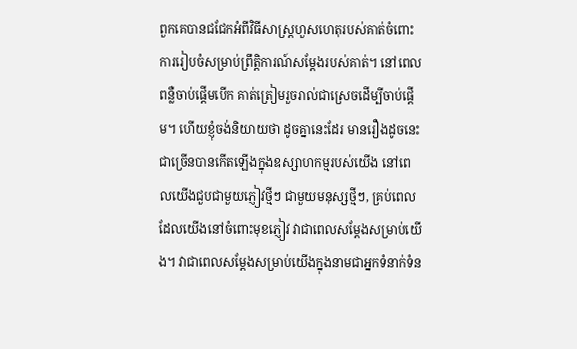ពួកគេបានជជែកអំពីវិធីសាស្ត្រហួសហេតុរបស់គាត់ចំពោះការរៀបចំសម្រាប់ព្រឹត្តិការណ៍សម្ដែងរបស់គាត់។ នៅពេលពន្លឺចាប់ផ្ដើមបើក គាត់ត្រៀមរួចរាល់ជាស្រេចដើម្បីចាប់ផ្ដើម។ ហើយខ្ញុំចង់និយាយថា ដូចគ្នានេះដែរ មានរឿងដូចនេះជាច្រើនបានកើតឡើងក្នុងឧស្សាហកម្មរបស់យើង នៅពេលយើងជួបជាមួយភ្ញៀវថ្មីៗ ជាមួយមនុស្សថ្មីៗ, គ្រប់ពេលដែលយើងនៅចំពោះមុខភ្ញៀវ វាជាពេលសម្ដែងសម្រាប់យើង។ វាជាពេលសម្ដែងសម្រាប់យើងក្នុងនាមជាអ្នកទំនាក់ទំន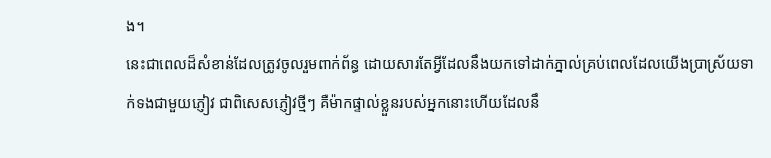ង។
នេះជាពេលដ៏សំខាន់ដែលត្រូវចូលរួមពាក់ព័ន្ធ ដោយសារតែអ្វីដែលនឹងយកទៅដាក់ភ្នាល់គ្រប់ពេលដែលយើងប្រាស្រ័យទាក់ទងជាមួយភ្ញៀវ ជាពិសេសភ្ញៀវថ្មីៗ គឺម៉ាកផ្ទាល់ខ្លួនរបស់អ្នកនោះហើយដែលនឹ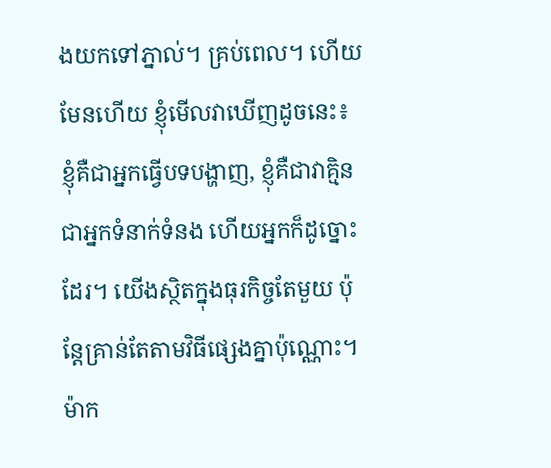ងយកទៅភ្នាល់។ គ្រប់ពេល។ ហើយមែនហើយ ខ្ញុំមើលវាឃើញដូចនេះ៖ ខ្ញុំគឺជាអ្នកធ្វើបទបង្ហាញ, ខ្ញុំគឺជាវាគ្មិន ជាអ្នកទំនាក់ទំនង ហើយអ្នកក៏ដូច្នោះដែរ។ យើងស្ថិតក្នុងធុរកិច្ចតែមួយ ប៉ុន្តែគ្រាន់តែតាមវិធីផ្សេងគ្នាប៉ុណ្ណោះ។
ម៉ាក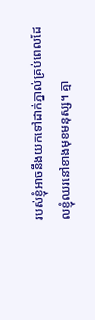របស់ខ្ញុំអាចនឹងយកទៅដាក់ភ្នាល់គ្រប់ពេលដែលខ្ញុំឈរនៅខាងមុខមនុស្ស។ គ្មា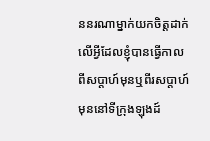ននរណាម្នាក់យកចិត្តដាក់លើអ្វីដែលខ្ញុំបានធ្វើកាលពីសប្ដាហ៍មុនឬពីរសប្ដាហ៍មុននៅទីក្រុងឡុងដ៍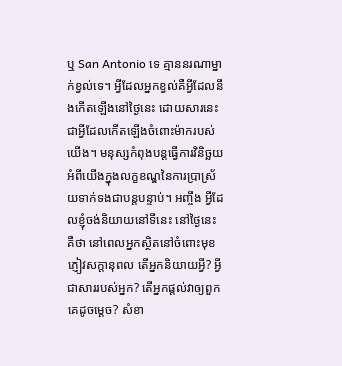ឬ San Antonio ទេ គ្មាននរណាម្នាក់ខ្វល់ទេ។ អ្វីដែលអ្នកខ្វល់គឺអ្វីដែលនឹងកើតឡើងនៅថ្ងៃនេះ ដោយសារនេះជាអ្វីដែលកើតឡើងចំពោះម៉ាករបស់យើង។ មនុស្សកំពុងបន្តធ្វើការវិនិច្ឆយអំពីយើងក្នុងលក្ខខណ្ឌនៃការប្រាស្រ័យទាក់ទងជាបន្តបន្ទាប់។ អញ្ចឹង អ្វីដែលខ្ញុំចង់និយាយនៅទីនេះ នៅថ្ងៃនេះគឺថា នៅពេលអ្នកស្ថិតនៅចំពោះមុខភ្ញៀវសក្ដានុពល តើអ្នកនិយាយអ្វី? អ្វីជាសាររបស់អ្នក? តើអ្នកផ្ដល់វាឲ្យពួកគេដូចម្ដេច? សំខា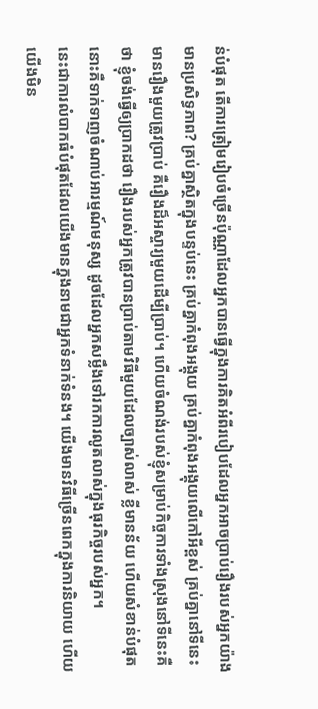ន់បំផុត តើការត្រៀមរៀបចំច្រើនប៉ុណ្ណាដែលអ្នកបានធ្វើក្នុងការគិតអំពីរបៀបដែលអ្នកអាចប្រាប់រឿងរបស់អ្នកយ៉ាងមានប្រសិទ្ធភាព? គ្រប់គ្នាស្ថិតក្នុងបន្ទប់នេះ គ្រប់គ្នាកំពុងអង្គុយ គ្រប់គ្នាកំពុងអង្គុយលើកៅអីខ្ពស់ គ្រប់គ្នានៅទីនេះមានរឿងមួយត្រូវប្រាប់ គឺរឿងដ៏អស្ចារ្យមួយដើម្បីប្រាប់។ ហើយចំណង់របស់ខ្ញុំសម្រាប់កិច្ចការទាំងស្រុងនៅទីនេះគឺថា ខ្ញុំចង់ធ្វើឲ្យប្រាកដថា រឿងរបស់អ្នកត្រូវបានប្រាប់តាមវិធីមួយដែលច្បាស់លាស់ ខ្លីមានន័យ ហើយសំខាន់បំផុតនោះគឺទាក់ទាញចំណាប់អារម្មណ៍មនុស្ស ដូចដែលអ្នកសម្លឹងទៅរកការលូតលាស់ក្នុងធុរកិច្ចរបស់អ្នក។
នេះជាការលំបាកធំបំផុតដែលយើងមានក្នុងនាមជាអ្នកទំនាក់ទំនង។ យើងមានវិធីច្រើនពេកក្នុងការនិយាយ ហើយយើងមិន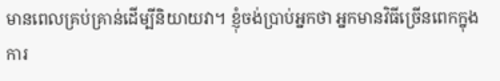មានពេលគ្រប់គ្រាន់ដើម្បីនិយាយវា។ ខ្ញុំចង់ប្រាប់អ្នកថា អ្នកមានវិធីច្រើនពេកក្នុងការ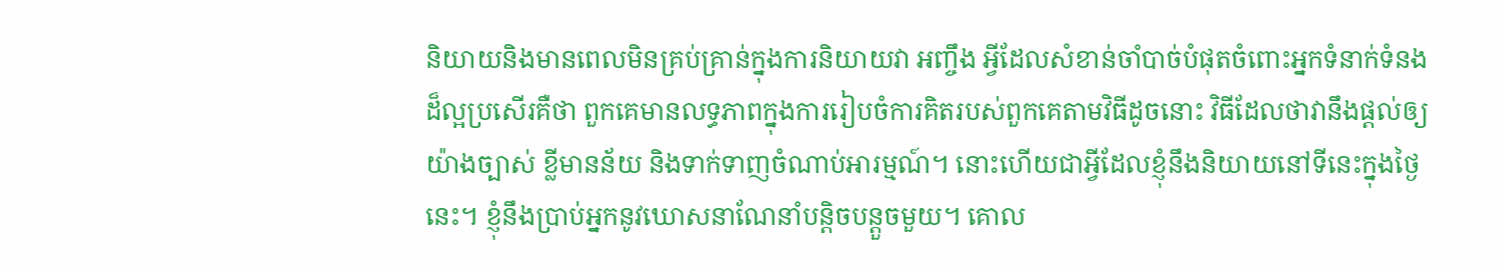និយាយនិងមានពេលមិនគ្រប់គ្រាន់ក្នុងការនិយាយវា អញ្ចឹង អ្វីដែលសំខាន់ចាំបាច់បំផុតចំពោះអ្នកទំនាក់ទំនងដ៏ល្អប្រសើរគឺថា ពួកគេមានលទ្ធភាពក្នុងការរៀបចំការគិតរបស់ពួកគេតាមវិធីដូចនោះ វិធីដែលថាវានឹងផ្ដល់ឲ្យយ៉ាងច្បាស់ ខ្លីមានន័យ និងទាក់ទាញចំណាប់អារម្មណ៍។ នោះហើយជាអ្វីដែលខ្ញុំនឹងនិយាយនៅទីនេះក្នុងថ្ងៃនេះ។ ខ្ញុំនឹងប្រាប់អ្នកនូវឃោសនាណែនាំបន្តិចបន្តួចមួយ។ គោល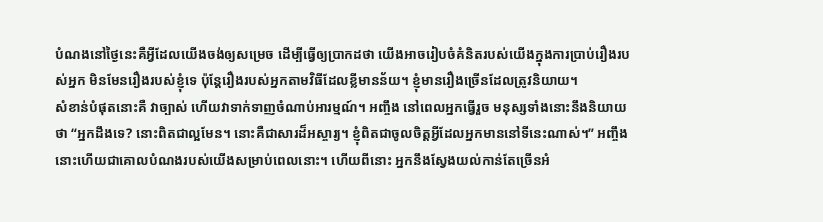បំណងនៅថ្ងៃនេះគឺអ្វីដែលយើងចង់ឲ្យសម្រេច ដើម្បីធ្វើឲ្យប្រាកដថា យើងអាចរៀបចំគំនិតរបស់យើងក្នុងការប្រាប់រឿងរបស់អ្នក មិនមែនរឿងរបស់ខ្ញុំទេ ប៉ុន្តែរឿងរបស់អ្នកតាមវិធីដែលខ្លីមានន័យ។ ខ្ញុំមានរឿងច្រើនដែលត្រូវនិយាយ។
សំខាន់បំផុតនោះគឺ វាច្បាស់ ហើយវាទាក់ទាញចំណាប់អារម្មណ៍។ អញ្ចឹង នៅពេលអ្នកធ្វើរួច មនុស្សទាំងនោះនឹងនិយាយថា “អ្នកដឹងទេ? នោះពិតជាល្អមែន។ នោះគឺជាសារដ៏អស្ចារ្យ។ ខ្ញុំពិតជាចូលចិត្តអ្វីដែលអ្នកមាននៅទីនេះណាស់។” អញ្ចឹង នោះហើយជាគោលបំណងរបស់យើងសម្រាប់ពេលនោះ។ ហើយពីនោះ អ្នកនឹងស្វែងយល់កាន់តែច្រើនអំ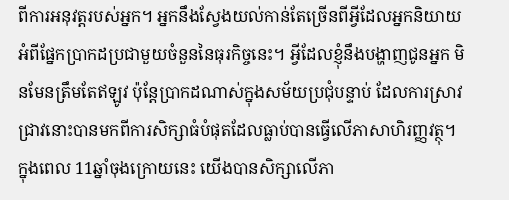ពីការអនុវត្តរបស់អ្នក។ អ្នកនឹងស្វែងយល់កាន់តែច្រើនពីអ្វីដែលអ្នកនិយាយអំពីផ្នែកប្រាកដប្រជាមួយចំនួននៃធុរកិច្ចនេះ។ អ្វីដែលខ្ញុំនឹងបង្ហាញជូនអ្នក មិនមែនត្រឹមតែឥឡូវ ប៉ុន្តែប្រាកដណាស់ក្នុងសម័យប្រជុំបន្ទាប់ ដែលការស្រាវជ្រាវនោះបានមកពីការសិក្សាធំបំផុតដែលធ្លាប់បានធ្វើលើភាសាហិរញ្ញវត្ថុ។ ក្នុងពេល 11ឆ្នាំចុងក្រោយនេះ យើងបានសិក្សាលើភា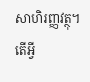សាហិរញ្ញវត្ថុ។ តើអ្វី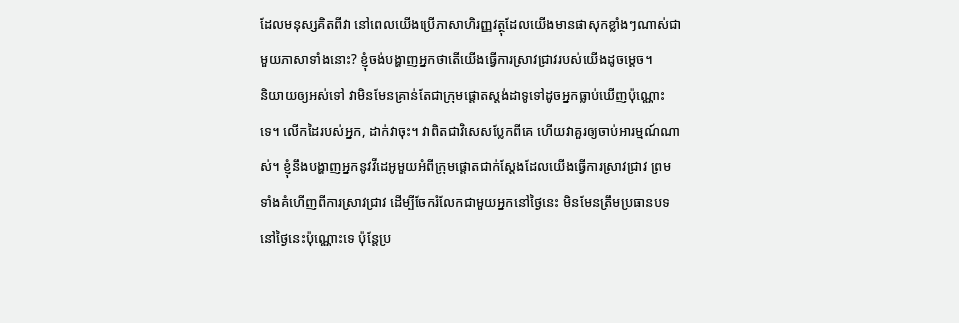ដែលមនុស្សគិតពីវា នៅពេលយើងប្រើភាសាហិរញ្ញវត្ថុដែលយើងមានផាសុកខ្លាំងៗណាស់ជាមួយភាសាទាំងនោះ? ខ្ញុំចង់បង្ហាញអ្នកថាតើយើងធ្វើការស្រាវជ្រាវរបស់យើងដូចម្ដេច។
និយាយឲ្យអស់ទៅ វាមិនមែនគ្រាន់តែជាក្រុមផ្ដោតស្តង់ដាទូទៅដូចអ្នកធ្លាប់ឃើញប៉ុណ្ណោះទេ។ លើកដៃរបស់អ្នក, ដាក់វាចុះ។ វាពិតជាវិសេសប្លែកពីគេ ហើយវាគួរឲ្យចាប់អារម្មណ៍ណាស់។ ខ្ញុំនឹងបង្ហាញអ្នកនូវវីដេអូមួយអំពីក្រុមផ្ដោតជាក់ស្ដែងដែលយើងធ្វើការស្រាវជ្រាវ ព្រមទាំងគំហើញពីការស្រាវជ្រាវ ដើម្បីចែករំលែកជាមួយអ្នកនៅថ្ងៃនេះ មិនមែនត្រឹមប្រធានបទនៅថ្ងៃនេះប៉ុណ្ណោះទេ ប៉ុន្តែប្រ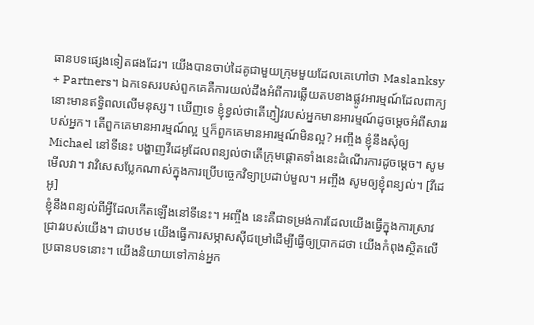ធានបទផ្សេងទៀតផងដែរ។ យើងបានចាប់ដៃគូជាមួយក្រុមមួយដែលគេហៅថា Maslanksy + Partners។ ឯកទេសរបស់ពួកគេគឺការយល់ដឹងអំពីការឆ្លើយតបខាងផ្លូវអារម្មណ៍ដែលពាក្យនោះមានឥទ្ធិពលលើមនុស្ស។ ឃើញទេ ខ្ញុំខ្វល់ថាតើភ្ញៀវរបស់អ្នកមានអារម្មណ៍ដូចម្ដេចអំពីសាររបស់អ្នក។ តើពួកគេមានអារម្មណ៍ល្អ ឬក៏ពួកគេមានអារម្មណ៍មិនល្អ? អញ្ចឹង ខ្ញុំនឹងសុំឲ្យ Michael នៅទីនេះ បង្ហាញវីដេអូដែលពន្យល់ថាតើក្រុមផ្ដោតទាំងនេះដំណើរការដូចម្ដេច។ សូមមើលវា។ វាវិសេសប្លែកណាស់ក្នុងការប្រើបច្ចេកវិទ្យាប្រដាប់មួល។ អញ្ចឹង សូមឲ្យខ្ញុំពន្យល់។ [វីដេអូ]
ខ្ញុំនឹងពន្យល់ពីអ្វីដែលកើតឡើងនៅទីនេះ។ អញ្ចឹង នេះគឺជាទម្រង់ការដែលយើងធ្វើក្នុងការស្រាវជ្រាវរបស់យើង។ ជាបឋម យើងធ្វើការសម្ភាសស៊ីជម្រៅដើម្បីធ្វើឲ្យប្រាកដថា យើងកំពុងស្ថិតលើប្រធានបទនោះ។ យើងនិយាយទៅកាន់អ្នក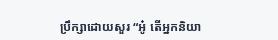ប្រឹក្សាដោយសួរ “អូ៎ តើអ្នកនិយា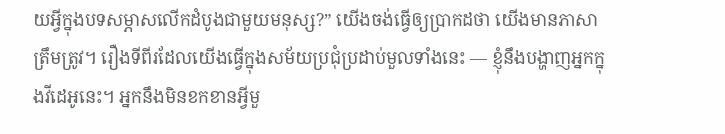យអ្វីក្នុងបទសម្ភាសលើកដំបូងជាមួយមនុស្ស?” យើងចង់ធ្វើឲ្យប្រាកដថា យើងមានភាសាត្រឹមត្រូវ។ រឿងទីពីរដែលយើងធ្វើក្នុងសម័យប្រជុំប្រដាប់មួលទាំងនេះ — ខ្ញុំនឹងបង្ហាញអ្នកក្នុងវីដេអូនេះ។ អ្នកនឹងមិនខកខានអ្វីមួ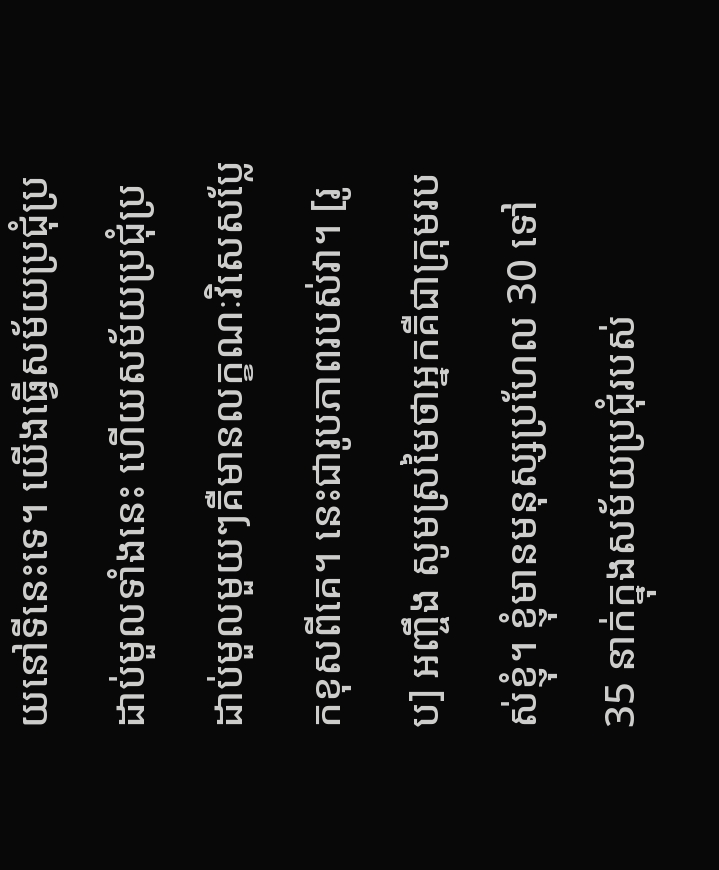យនៅទីនេះទេ។ យើងធ្វើសម័យប្រជុំប្រដាប់មួលទាំងនេះ ហើយសម័យប្រជុំប្រដាប់មួលមួយៗគឺមានលក្ខណៈវិសេសប្លែកខុសពីគេ។ នេះជារូបភាពរបស់វា។ [រូប] អញ្ចឹង សូមស្រមៃថាអ្នកគឺជាក្រុមរបស់ខ្ញុំ។ ខ្ញុំមានមនុស្សប្រហែល 30 ទៅ 35 នាក់ក្នុងសម័យប្រជុំរបស់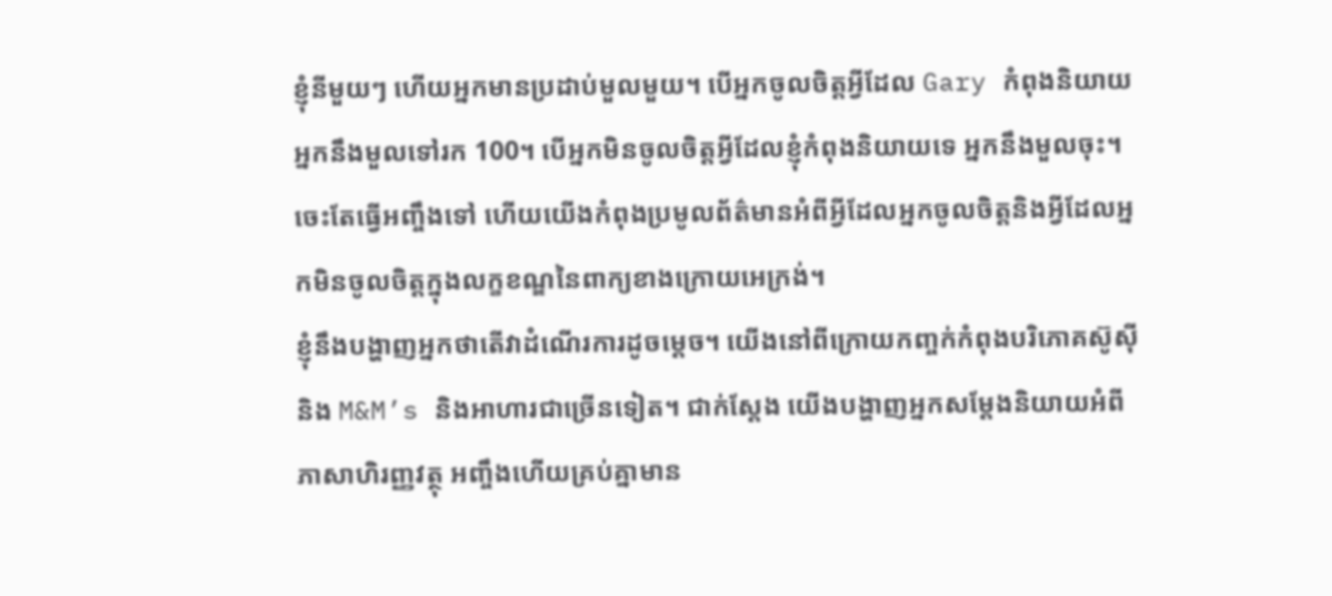ខ្ញុំនីមួយៗ ហើយអ្នកមានប្រដាប់មួលមួយ។ បើអ្នកចូលចិត្តអ្វីដែល Gary កំពុងនិយាយ អ្នកនឹងមួលទៅរក 100។ បើអ្នកមិនចូលចិត្តអ្វីដែលខ្ញុំកំពុងនិយាយទេ អ្នកនឹងមួលចុះ។ ចេះតែធ្វើអញ្ចឹងទៅ ហើយយើងកំពុងប្រមូលព័ត៌មានអំពីអ្វីដែលអ្នកចូលចិត្តនិងអ្វីដែលអ្នកមិនចូលចិត្តក្នុងលក្ខខណ្ឌនៃពាក្យខាងក្រោយអេក្រង់។
ខ្ញុំនឹងបង្ហាញអ្នកថាតើវាដំណើរការដូចម្ដេច។ យើងនៅពីក្រោយកញ្ចក់កំពុងបរិភោគស៊ូស៊ី និង M&M’s និងអាហារជាច្រើនទៀត។ ជាក់ស្ដែង យើងបង្ហាញអ្នកសម្ដែងនិយាយអំពីភាសាហិរញ្ញវត្ថុ អញ្ចឹងហើយគ្រប់គ្នាមាន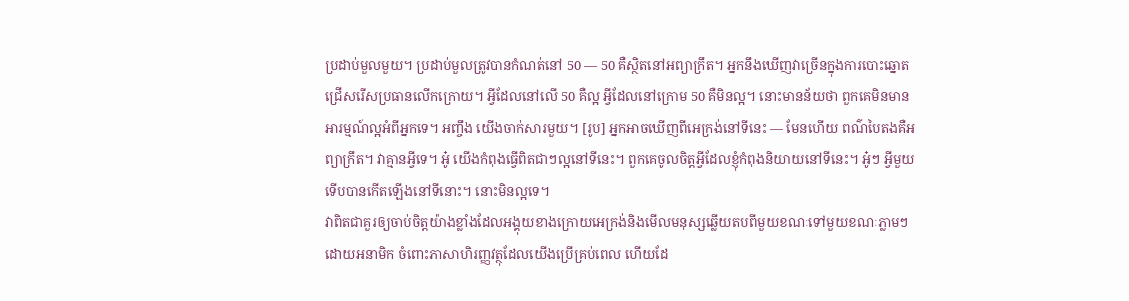ប្រដាប់មួលមួយ។ ប្រដាប់មួលត្រូវបានកំណត់នៅ 50 — 50 គឺស្ថិតនៅអព្យាក្រឹត។ អ្នកនឹងឃើញវាច្រើនក្នុងការបោះឆ្នោតជ្រើសរើសប្រធានលើកក្រោយ។ អ្វីដែលនៅលើ 50 គឺល្អ អ្វីដែលនៅក្រោម 50 គឺមិនល្អ។ នោះមានន័យថា ពួកគេមិនមានអារម្មណ៍ល្អអំពីអ្នកទេ។ អញ្ចឹង យើងចាក់សារមួយ។ [រូប] អ្នកអាចឃើញពីអេក្រង់នៅទីនេះ — មែនហើយ ពណ៌បៃតងគឺអព្យាក្រឹត។ វាគ្មានអ្វីទេ។ អូ៎ យើងកំពុងធ្វើពិតជាៗល្អនៅទីនេះ។ ពួកគេចូលចិត្តអ្វីដែលខ្ញុំកំពុងនិយាយនៅទីនេះ។ អូ៎ៗ អ្វីមួយទើបបានកើតឡើងនៅទីនោះ។ នោះមិនល្អទេ។
វាពិតជាគួរឲ្យចាប់ចិត្តយ៉ាងខ្លាំងដែលអង្គុយខាងក្រោយអេក្រង់និងមើលមនុស្សឆ្លើយតបពីមួយខណៈទៅមួយខណៈភ្លាមៗ ដោយអនាមិក ចំពោះភាសាហិរញ្ញវត្ថុដែលយើងប្រើគ្រប់ពេល ហើយដែ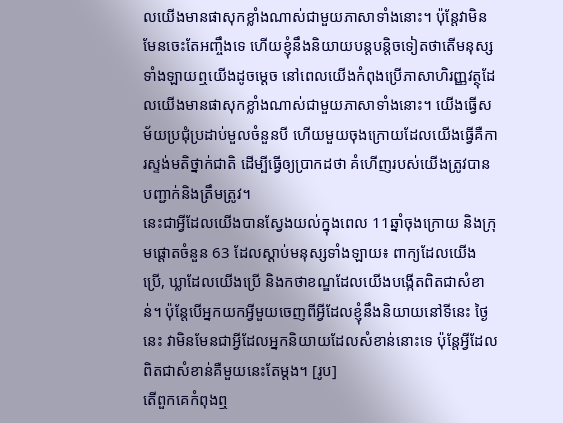លយើងមានផាសុកខ្លាំងណាស់ជាមួយភាសាទាំងនោះ។ ប៉ុន្តែវាមិនមែនចេះតែអញ្ចឹងទេ ហើយខ្ញុំនឹងនិយាយបន្តបន្តិចទៀតថាតើមនុស្សទាំងឡាយឮយើងដូចម្ដេច នៅពេលយើងកំពុងប្រើភាសាហិរញ្ញវត្ថុដែលយើងមានផាសុកខ្លាំងណាស់ជាមួយភាសាទាំងនោះ។ យើងធ្វើសម័យប្រជុំប្រដាប់មួលចំនួនបី ហើយមួយចុងក្រោយដែលយើងធ្វើគឺការស្ទង់មតិថ្នាក់ជាតិ ដើម្បីធ្វើឲ្យប្រាកដថា គំហើញរបស់យើងត្រូវបានបញ្ជាក់និងត្រឹមត្រូវ។
នេះជាអ្វីដែលយើងបានស្វែងយល់ក្នុងពេល 11ឆ្នាំចុងក្រោយ និងក្រុមផ្ដោតចំនួន 63 ដែលស្ដាប់មនុស្សទាំងឡាយ៖ ពាក្យដែលយើងប្រើ, ឃ្លាដែលយើងប្រើ និងកថាខណ្ឌដែលយើងបង្កើតពិតជាសំខាន់។ ប៉ុន្តែបើអ្នកយកអ្វីមួយចេញពីអ្វីដែលខ្ញុំនឹងនិយាយនៅទីនេះ ថ្ងៃនេះ វាមិនមែនជាអ្វីដែលអ្នកនិយាយដែលសំខាន់នោះទេ ប៉ុន្តែអ្វីដែលពិតជាសំខាន់គឺមួយនេះតែម្ដង។ [រូប]
តើពួកគេកំពុងឮ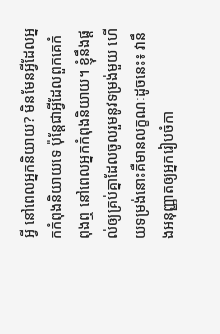អ្វី នៅពេលអ្នកនិយាយ? មិនមែនអ្វីដែលអ្នកកំពុងនិយាយទេ ប៉ុន្តែជាអ្វីដែលពួកគេកំពុងឮ នៅពេលអ្នកកំពុងនិយាយ។ ខ្ញុំនឹងផ្ដល់ឲ្យគ្រប់គ្នាដែលចូលរួមនូវទម្រង់មួយ ហើយទម្រង់នោះគឺមានលក្ខណៈដូចនេះ៖ វានឹងអនុញ្ញាតឲ្យអ្នករៀបចំកា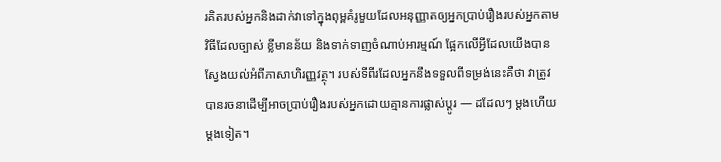រគិតរបស់អ្នកនិងដាក់វាទៅក្នុងពុម្ពគំរូមួយដែលអនុញ្ញាតឲ្យអ្នកប្រាប់រឿងរបស់អ្នកតាមវិធីដែលច្បាស់ ខ្លីមានន័យ និងទាក់ទាញចំណាប់អារម្មណ៍ ផ្អែកលើអ្វីដែលយើងបានស្វែងយល់អំពីភាសាហិរញ្ញវត្ថុ។ របស់ទីពីរដែលអ្នកនឹងទទួលពីទម្រង់នេះគឺថា វាត្រូវបានរចនាដើម្បីអាចប្រាប់រឿងរបស់អ្នកដោយគ្មានការផ្លាស់ប្ដូរ — ដដែលៗ ម្ដងហើយម្ដងទៀត។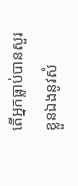តើអ្នកធ្លាប់បានសួរខ្លួនឯងនូវសំ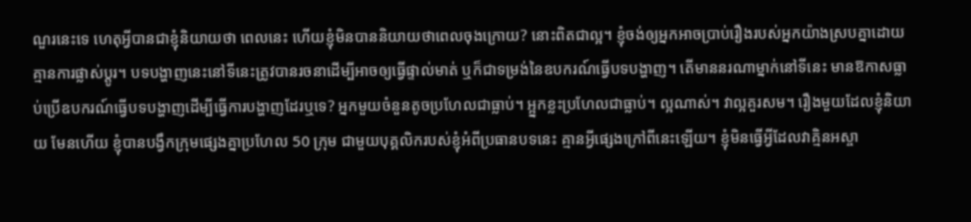ណួរនេះទេ ហេតុអ្វីបានជាខ្ញុំនិយាយថា ពេលនេះ ហើយខ្ញុំមិនបាននិយាយថាពេលចុងក្រោយ? នោះពិតជាល្អ។ ខ្ញុំចង់ឲ្យអ្នកអាចប្រាប់រឿងរបស់អ្នកយ៉ាងស្របគ្នាដោយគ្មានការផ្លាស់ប្ដូរ។ បទបង្ហាញនេះនៅទីនេះត្រូវបានរចនាដើម្បីអាចឲ្យធ្វើផ្ទាល់មាត់ ឬក៏ជាទម្រង់នៃឧបករណ៍ធ្វើបទបង្ហាញ។ តើមាននរណាម្នាក់នៅទីនេះ មានឱកាសធ្លាប់ប្រើឧបករណ៍ធ្វើបទបង្ហាញដើម្បីធ្វើការបង្ហាញដែរឬទេ? អ្នកមួយចំនួនតូចប្រហែលជាធ្លាប់។ អ្អ្នកខ្លះប្រហែលជាធ្លាប់។ ល្អណាស់។ វាល្អគួរសម។ រឿងមួយដែលខ្ញុំនិយាយ មែនហើយ ខ្ញុំបានបង្វឹកក្រុមផ្សេងគ្នាប្រហែល 50 ក្រុម ជាមួយបុគ្គលិករបស់ខ្ញុំអំពីប្រធានបទនេះ គ្មានអ្វីផ្សេងក្រៅពីនេះឡើយ។ ខ្ញុំមិនធ្វើអ្វីដែលវាគ្មិនអស្ចា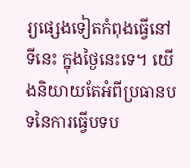រ្យផ្សេងទៀតកំពុងធ្វើនៅទីនេះ ក្នុងថ្ងៃនេះទេ។ យើងនិយាយតែអំពីប្រធានបទនៃការធ្វើបទប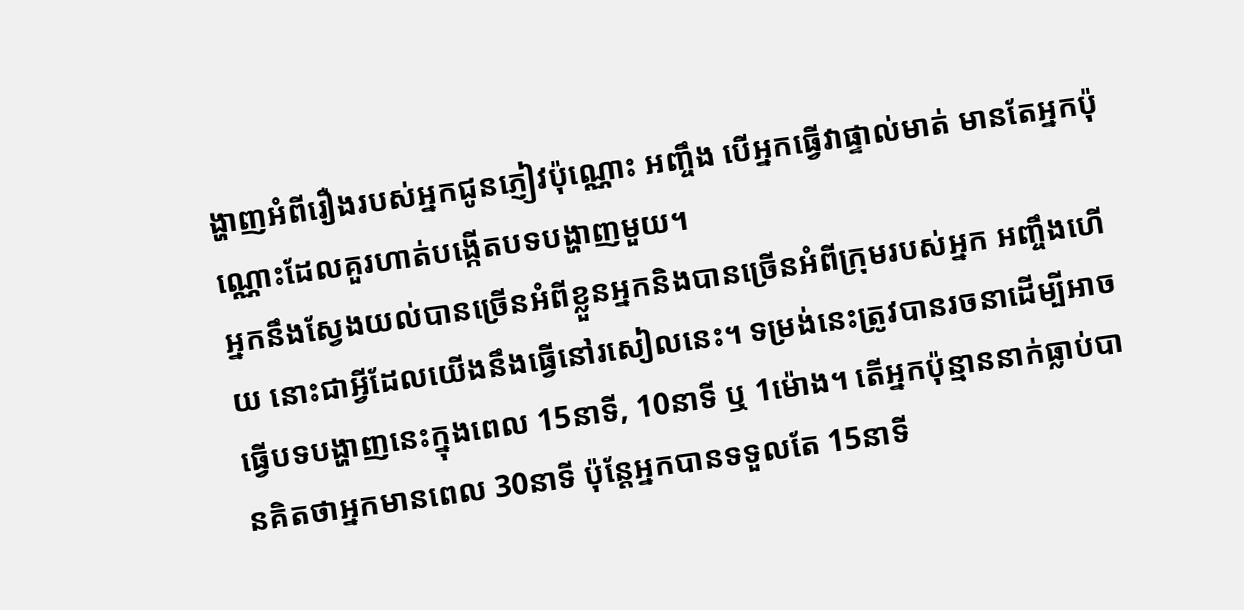ង្ហាញអំពីរឿងរបស់អ្នកជូនភ្ញៀវប៉ុណ្ណោះ អញ្ចឹង បើអ្នកធ្វើវាផ្ទាល់មាត់ មានតែអ្នកប៉ុណ្ណោះដែលគួរហាត់បង្កើតបទបង្ហាញមួយ។
អ្នកនឹងស្វែងយល់បានច្រើនអំពីខ្លួនអ្នកនិងបានច្រើនអំពីក្រុមរបស់អ្នក អញ្ចឹងហើយ នោះជាអ្វីដែលយើងនឹងធ្វើនៅរសៀលនេះ។ ទម្រង់នេះត្រូវបានរចនាដើម្បីអាចធ្វើបទបង្ហាញនេះក្នុងពេល 15នាទី, 10នាទី ឬ 1ម៉ោង។ តើអ្នកប៉ុន្មាននាក់ធ្លាប់បានគិតថាអ្នកមានពេល 30នាទី ប៉ុន្តែអ្នកបានទទួលតែ 15នាទី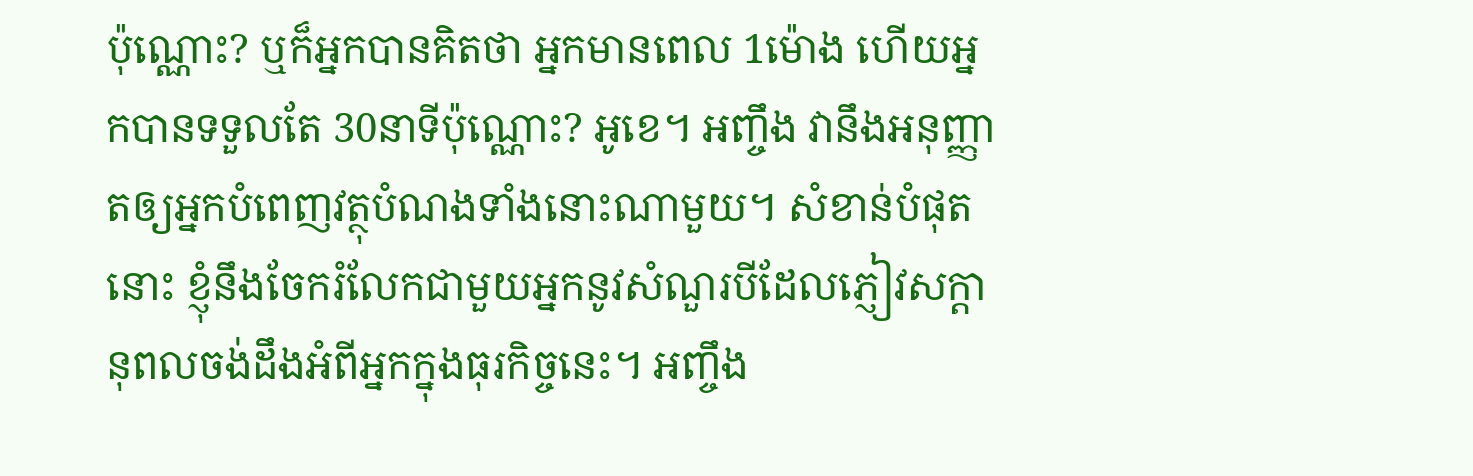ប៉ុណ្ណោះ? ឬក៏អ្នកបានគិតថា អ្នកមានពេល 1ម៉ោង ហើយអ្នកបានទទួលតែ 30នាទីប៉ុណ្ណោះ? អូខេ។ អញ្ចឹង វានឹងអនុញ្ញាតឲ្យអ្នកបំពេញវត្ថុបំណងទាំងនោះណាមួយ។ សំខាន់បំផុតនោះ ខ្ញុំនឹងចែករំលែកជាមួយអ្នកនូវសំណួរបីដែលភ្ញៀវសក្ដានុពលចង់ដឹងអំពីអ្នកក្នុងធុរកិច្ចនេះ។ អញ្ចឹង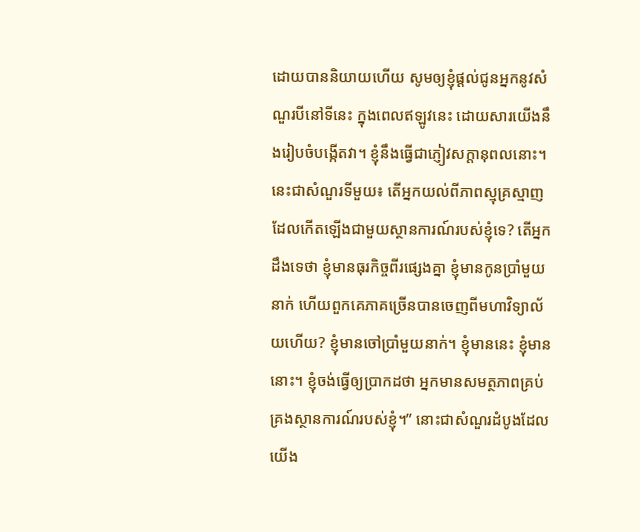ដោយបាននិយាយហើយ សូមឲ្យខ្ញុំផ្ដល់ជូនអ្នកនូវសំណួរបីនៅទីនេះ ក្នុងពេលឥឡូវនេះ ដោយសារយើងនឹងរៀបចំបង្កើតវា។ ខ្ញុំនឹងធ្វើជាភ្ញៀវសក្ដានុពលនោះ។
នេះជាសំណួរទីមួយ៖ តើអ្នកយល់ពីភាពស្មុគ្រស្មាញដែលកើតឡើងជាមួយស្ថានការណ៍របស់ខ្ញុំទេ? តើអ្នកដឹងទេថា ខ្ញុំមានធុរកិច្ចពីរផ្សេងគ្នា ខ្ញុំមានកូនប្រាំមួយនាក់ ហើយពួកគេភាគច្រើនបានចេញពីមហាវិទ្យាល័យហើយ? ខ្ញុំមានចៅប្រាំមួយនាក់។ ខ្ញុំមាននេះ ខ្ញុំមាននោះ។ ខ្ញុំចង់ធ្វើឲ្យប្រាកដថា អ្នកមានសមត្ថភាពគ្រប់គ្រងស្ថានការណ៍របស់ខ្ញុំ។” នោះជាសំណួរដំបូងដែលយើង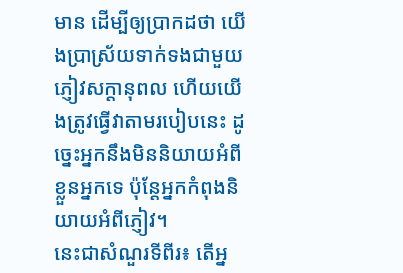មាន ដើម្បីឲ្យប្រាកដថា យើងប្រាស្រ័យទាក់ទងជាមួយភ្ញៀវសក្ដានុពល ហើយយើងត្រូវធ្វើវាតាមរបៀបនេះ ដូច្នេះអ្នកនឹងមិននិយាយអំពីខ្លួនអ្នកទេ ប៉ុន្តែអ្នកកំពុងនិយាយអំពីភ្ញៀវ។
នេះជាសំណួរទីពីរ៖ តើអ្ន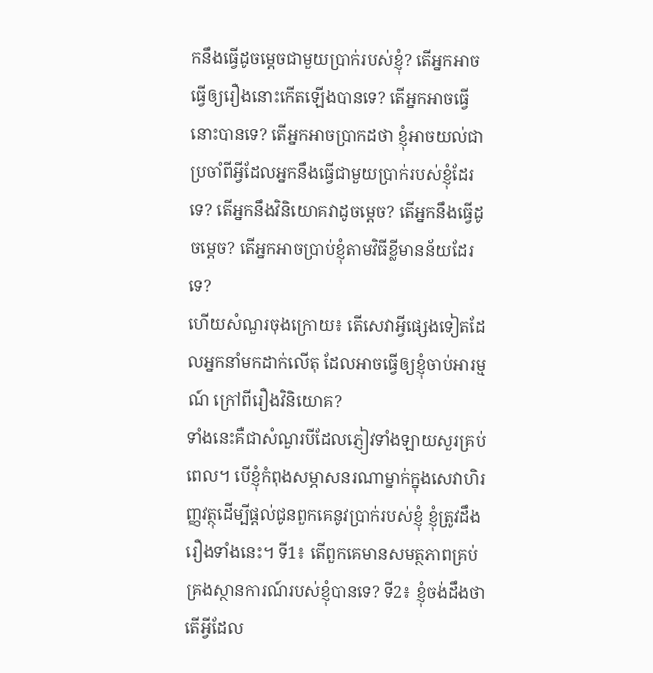កនឹងធ្វើដូចម្ដេចជាមួយប្រាក់របស់ខ្ញុំ? តើអ្នកអាចធ្វើឲ្យរឿងនោះកើតឡើងបានទេ? តើអ្នកអាចធ្វើនោះបានទេ? តើអ្នកអាចប្រាកដថា ខ្ញុំអាចយល់ជាប្រចាំពីអ្វីដែលអ្នកនឹងធ្វើជាមួយប្រាក់របស់ខ្ញុំដែរទេ? តើអ្នកនឹងវិនិយោគវាដូចម្ដេច? តើអ្នកនឹងធ្វើដូចម្ដេច? តើអ្នកអាចប្រាប់ខ្ញុំតាមវិធីខ្លីមានន័យដែរទេ?
ហើយសំណួរចុងក្រោយ៖ តើសេវាអ្វីផ្សេងទៀតដែលអ្នកនាំមកដាក់លើតុ ដែលអាចធ្វើឲ្យខ្ញុំចាប់អារម្មណ៍ ក្រៅពីរឿងវិនិយោគ?
ទាំងនេះគឺជាសំណួរបីដែលភ្ញៀវទាំងឡាយសួរគ្រប់ពេល។ បើខ្ញុំកំពុងសម្ភាសនរណាម្នាក់ក្នុងសេវាហិរញ្ញវត្ថុដើម្បីផ្ដល់ជូនពួកគេនូវប្រាក់របស់ខ្ញុំ ខ្ញុំត្រូវដឹងរឿងទាំងនេះ។ ទី1៖ តើពួកគេមានសមត្ថភាពគ្រប់គ្រងស្ថានការណ៍របស់ខ្ញុំបានទេ? ទី2៖ ខ្ញុំចង់ដឹងថាតើអ្វីដែល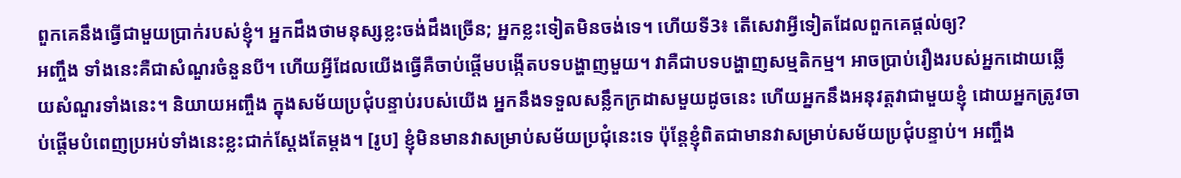ពួកគេនឹងធ្វើជាមួយប្រាក់របស់ខ្ញុំ។ អ្នកដឹងថាមនុស្សខ្លះចង់ដឹងច្រើន; អ្នកខ្លះទៀតមិនចង់ទេ។ ហើយទី3៖ តើសេវាអ្វីទៀតដែលពួកគេផ្ដល់ឲ្យ?
អញ្ចឹង ទាំងនេះគឺជាសំណួរចំនួនបី។ ហើយអ្វីដែលយើងធ្វើគឺចាប់ផ្ដើមបង្កើតបទបង្ហាញមួយ។ វាគឺជាបទបង្ហាញសម្មតិកម្ម។ អាចប្រាប់រឿងរបស់អ្នកដោយឆ្លើយសំណួរទាំងនេះ។ និយាយអញ្ចឹង ក្នុងសម័យប្រជុំបន្ទាប់របស់យើង អ្នកនឹងទទួលសន្លឹកក្រដាសមួយដូចនេះ ហើយអ្នកនឹងអនុវត្តវាជាមួយខ្ញុំ ដោយអ្នកត្រូវចាប់ផ្ដើមបំពេញប្រអប់ទាំងនេះខ្លះជាក់ស្ដែងតែម្ដង។ [រូប] ខ្ញុំមិនមានវាសម្រាប់សម័យប្រជុំនេះទេ ប៉ុន្តែខ្ញុំពិតជាមានវាសម្រាប់សម័យប្រជុំបន្ទាប់។ អញ្ចឹង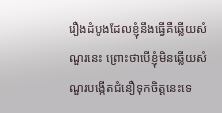រឿងដំបូងដែលខ្ញុំនឹងធ្វើគឺឆ្លើយសំណួរនេះ ព្រោះថាបើខ្ញុំមិនឆ្លើយសំណួរបង្កើតជំនឿទុកចិត្តនេះទេ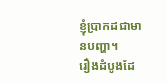ខ្ញុំប្រាកដជាមានបញ្ហា។
រឿងដំបូងដែ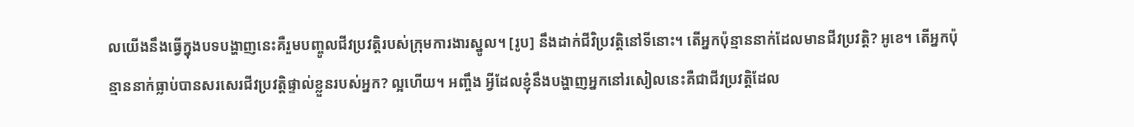លយើងនឹងធ្វើក្នុងបទបង្ហាញនេះគឺរួមបញ្ចូលជីវប្រវត្តិរបស់ក្រុមការងារស្នូល។ [រូប] នឹងដាក់ជីវិប្រវត្តិនៅទីនោះ។ តើអ្នកប៉ុន្មាននាក់ដែលមានជីវប្រវត្តិ? អូខេ។ តើអ្នកប៉ុន្មាននាក់ធ្លាប់បានសរសេរជីវប្រវត្តិផ្ទាល់ខ្លួនរបស់អ្នក? ល្អហើយ។ អញ្ចឹង អ្វីដែលខ្ញុំនឹងបង្ហាញអ្នកនៅរសៀលនេះគឺជាជីវប្រវត្តិដែល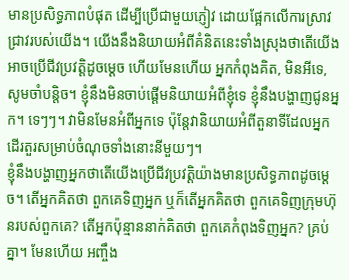មានប្រសិទ្ធភាពបំផុត ដើម្បីប្រើជាមួយភ្ញៀវ ដោយផ្អែកលើការស្រាវជ្រាវរបស់យើង។ យើងនឹងនិយាយអំពីគំនិតនេះទាំងស្រុងថាតើយើងអាចប្រើជីវប្រវត្តិដូចម្ដេច ហើយមែនហើយ អ្នកកំពុងគិត, មិនអីទេ, សូមចាំបន្តិច។ ខ្ញុំនឹងមិនចាប់ផ្ដើមនិយាយអំពីខ្ញុំទេ ខ្ញុំនឹងបង្ហាញជូនអ្នក។ ទេៗៗ។ វាមិនមែនអំពីអ្នកទេ ប៉ុន្តែវានិយាយអំពីតួនាទីដែលអ្នកដើរតួរសម្រាប់ចំណុចទាំងនោះនីមួយៗ។
ខ្ញុំនឹងបង្ហាញអ្នកថាតើយើងប្រើជីវប្រវត្តិយ៉ាងមានប្រសិទ្ធភាពដូចម្ដេច។ តើអ្នកគិតថា ពួកគេទិញអ្នក ឬក៏តើអ្នកគិតថា ពួកគេទិញក្រុមហ៊ុនរបស់ពួកគេ? តើអ្នកប៉ុន្មាននាក់គិតថា ពួកគេកំពុងទិញអ្នក? គ្រប់គ្នា។ មែនហើយ អញ្ចឹង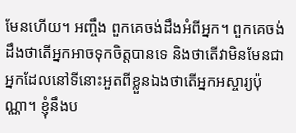មែនហើយ។ អញ្ចឹង ពួកគេចង់ដឹងអំពីអ្នក។ ពួកគេចង់ដឹងថាតើអ្នកអាចទុកចិត្តបានទេ និងថាតើវាមិនមែនជាអ្នកដែលនៅទីនោះអួតពីខ្លួនឯងថាតើអ្នកអស្ចារ្យប៉ុណ្ណា។ ខ្ញុំនឹងប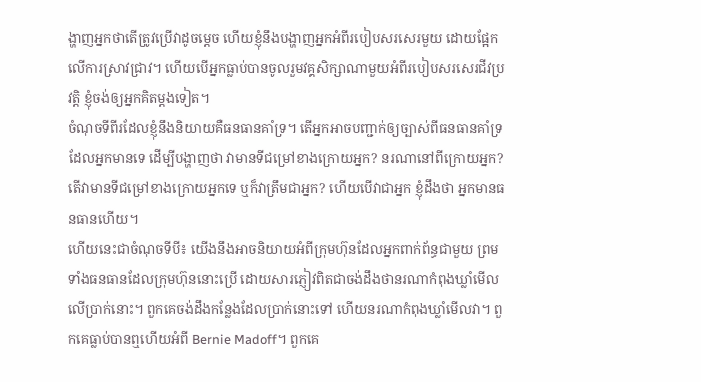ង្ហាញអ្នកថាតើត្រូវប្រើវាដូចម្ដេច ហើយខ្ញុំនឹងបង្ហាញអ្នកអំពីរបៀបសរសេរមួយ ដោយផ្អែកលើការស្រាវជ្រាវ។ ហើយបើអ្នកធ្លាប់បានចូលរួមវគ្គសិក្សាណាមួយអំពីរបៀបសរសេរជីវប្រវត្តិ ខ្ញុំចង់ឲ្យអ្នកគិតម្ដងទៀត។
ចំណុចទីពីរដែលខ្ញុំនឹងនិយាយគឺធនធានគាំទ្រ។ តើអ្នកអាចបញ្ជាក់ឲ្យច្បាស់ពីធនធានគាំទ្រដែលអ្នកមានទេ ដើម្បីបង្ហាញថា វាមានទីជម្រៅខាងក្រោយអ្នក? នរណានៅពីក្រោយអ្នក? តើវាមានទីជម្រៅខាងក្រោយអ្នកទេ ឬក៏វាត្រឹមជាអ្នក? ហើយបើវាជាអ្នក ខ្ញុំដឹងថា អ្នកមានធនធានហើយ។
ហើយនេះជាចំណុចទីបី៖ យើងនឹងអាចនិយាយអំពីក្រុមហ៊ុនដែលអ្នកពាក់ព័ន្ធជាមួយ ព្រមទាំងធនធានដែលក្រុមហ៊ុននោះប្រើ ដោយសារភ្ញៀវពិតជាចង់ដឹងថានរណាកំពុងឃ្លាំមើលលើប្រាក់នោះ។ ពួកគេចង់ដឹងកន្លែងដែលប្រាក់នោះទៅ ហើយនរណាកំពុងឃ្លាំមើលវា។ ពួកគេធ្លាប់បានឮហើយអំពី Bernie Madoff។ ពួកគេ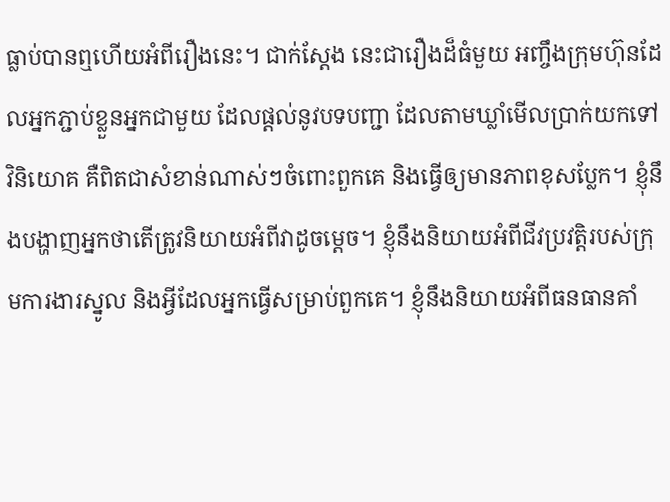ធ្លាប់បានឮហើយអំពីរឿងនេះ។ ជាក់ស្ដែង នេះជារឿងដ៏ធំមួយ អញ្ចឹងក្រុមហ៊ុនដែលអ្នកភ្ជាប់ខ្លួនអ្នកជាមួយ ដែលផ្ដល់នូវបទបញ្ជា ដែលតាមឃ្លាំមើលប្រាក់យកទៅវិនិយោគ គឺពិតជាសំខាន់ណាស់ៗចំពោះពួកគេ និងធ្វើឲ្យមានភាពខុសប្លែក។ ខ្ញុំនឹងបង្ហាញអ្នកថាតើត្រូវនិយាយអំពីវាដូចម្ដេច។ ខ្ញុំនឹងនិយាយអំពីជីវប្រវត្តិរបស់ក្រុមការងារស្នូល និងអ្វីដែលអ្នកធ្វើសម្រាប់ពួកគេ។ ខ្ញុំនឹងនិយាយអំពីធនធានគាំ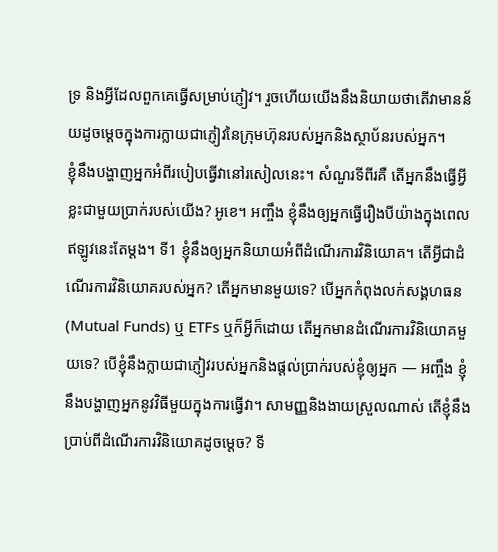ទ្រ និងអ្វីដែលពួកគេធ្វើសម្រាប់ភ្ញៀវ។ រួចហើយយើងនឹងនិយាយថាតើវាមានន័យដូចម្ដេចក្នុងការក្លាយជាភ្ញៀវនៃក្រុមហ៊ុនរបស់អ្នកនិងស្ថាប័នរបស់អ្នក។
ខ្ញុំនឹងបង្ហាញអ្នកអំពីរបៀបធ្វើវានៅរសៀលនេះ។ សំណួរទីពីរគឺ តើអ្នកនឹងធ្វើអ្វីខ្លះជាមួយប្រាក់របស់យើង? អូខេ។ អញ្ចឹង ខ្ញុំនឹងឲ្យអ្នកធ្វើរឿងបីយ៉ាងក្នុងពេលឥឡូវនេះតែម្ដង។ ទី1 ខ្ញុំនឹងឲ្យអ្នកនិយាយអំពីដំណើរការវិនិយោគ។ តើអ្វីជាដំណើរការវិនិយោគរបស់អ្នក? តើអ្នកមានមួយទេ? បើអ្នកកំពុងលក់សង្គហធន (Mutual Funds) ឬ ETFs ឬក៏អ្វីក៏ដោយ តើអ្នកមានដំណើរការវិនិយោគមួយទេ? បើខ្ញុំនឹងក្លាយជាភ្ញៀវរបស់អ្នកនិងផ្ដល់ប្រាក់របស់ខ្ញុំឲ្យអ្នក — អញ្ចឹង ខ្ញុំនឹងបង្ហាញអ្នកនូវវិធីមួយក្នុងការធ្វើវា។ សាមញ្ញនិងងាយស្រួលណាស់ តើខ្ញុំនឹងប្រាប់ពីដំណើរការវិនិយោគដូចម្ដេច? ទី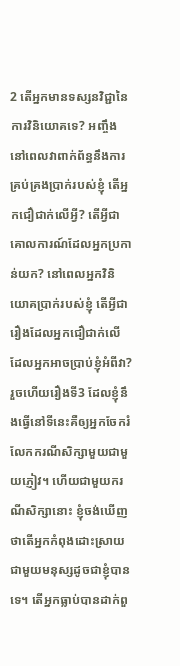2 តើអ្នកមានទស្សនវិជ្ជានៃការវិនិយោគទេ? អញ្ចឹង នៅពេលវាពាក់ព័ន្ធនឹងការគ្រប់គ្រងប្រាក់របស់ខ្ញុំ តើអ្នកជឿជាក់លើអ្វី? តើអ្វីជាគោលការណ៍ដែលអ្នកប្រកាន់យក? នៅពេលអ្នកវិនិយោគប្រាក់របស់ខ្ញុំ តើអ្វីជារឿងដែលអ្នកជឿជាក់លើ ដែលអ្នកអាចប្រាប់ខ្ញុំអំពីវា? រួចហើយរឿងទី3 ដែលខ្ញុំនឹងធ្វើនៅទីនេះគឺឲ្យអ្នកចែករំលែកករណីសិក្សាមួយជាមួយភ្ញៀវ។ ហើយជាមួយករណីសិក្សានោះ ខ្ញុំចង់ឃើញថាតើអ្នកកំពុងដោះស្រាយជាមួយមនុស្សដូចជាខ្ញុំបានទេ។ តើអ្នកធ្លាប់បានដាក់ពួ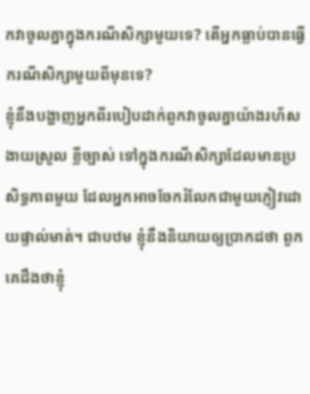កវាចូលគ្នាក្នុងករណីសិក្សាមួយទេ? តើអ្នកធ្លាប់បានធ្វើករណីសិក្សាមួយពីមុនទេ?
ខ្ញុំនឹងបង្ហាញអ្នកពីរបៀបដាក់ពួកវាចូលគ្នាយ៉ាងរហ័ស ងាយស្រួល ខ្លីច្បាស់ ទៅក្នុងករណីសិក្សាដែលមានប្រសិទ្ធភាពមួយ ដែលអ្នកអាចចែករំលែកជាមួយភ្ញៀវដោយផ្ទាល់មាត់។ ជាបឋម ខ្ញុំនឹងនិយាយឲ្យប្រាកដថា ពួកគេដឹងថាខ្ញុំ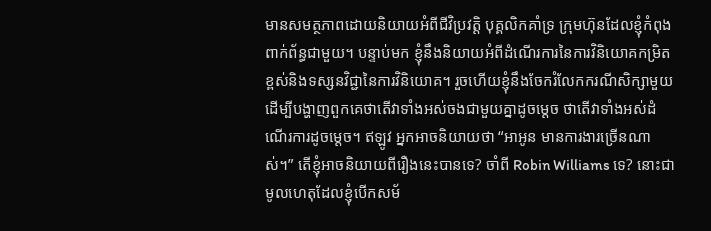មានសមត្ថភាពដោយនិយាយអំពីជីវិប្រវត្តិ បុគ្គលិកគាំទ្រ ក្រុមហ៊ុនដែលខ្ញុំកំពុងពាក់ព័ន្ធជាមួយ។ បន្ទាប់មក ខ្ញុំនឹងនិយាយអំពីដំណើរការនៃការវិនិយោគកម្រិតខ្ពស់និងទស្សនវិជ្ជានៃការវិនិយោគ។ រួចហើយខ្ញុំនឹងចែករំលែកករណីសិក្សាមួយដើម្បីបង្ហាញពួកគេថាតើវាទាំងអស់ចងជាមួយគ្នាដូចម្ដេច ថាតើវាទាំងអស់ដំណើរការដូចម្ដេច។ ឥឡូវ អ្នកអាចនិយាយថា “អាអូន មានការងារច្រើនណាស់។” តើខ្ញុំអាចនិយាយពីរឿងនេះបានទេ? ចាំពី Robin Williams ទេ? នោះជាមូលហេតុដែលខ្ញុំបើកសម័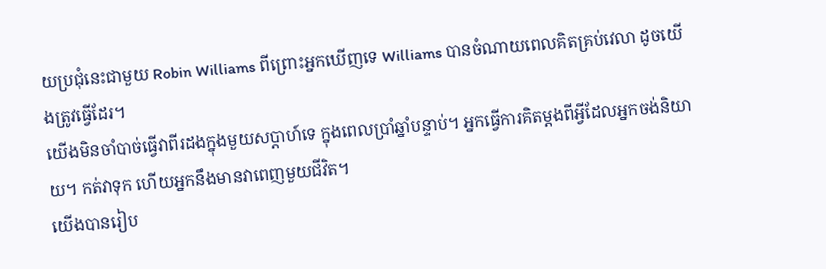យប្រជុំនេះជាមួយ Robin Williams ពីព្រោះអ្នកឃើញទេ Williams បានចំណាយពេលគិតគ្រប់វេលា ដូចយើងត្រូវធ្វើដែរ។
យើងមិនចាំបាច់ធ្វើវាពីរដងក្នុងមួយសប្ដាហ៍ទេ ក្នុងពេលប្រាំឆ្នាំបន្ទាប់។ អ្នកធ្វើការគិតម្ដងពីអ្វីដែលអ្នកចង់និយាយ។ កត់វាទុក ហើយអ្នកនឹងមានវាពេញមួយជីវិត។
យើងបានរៀប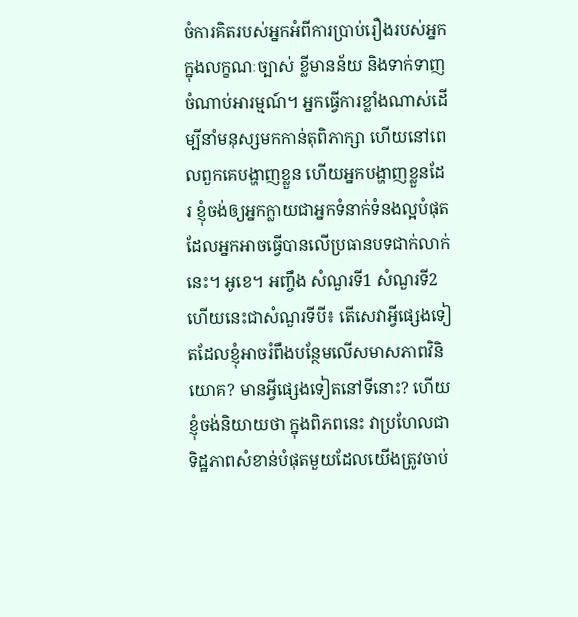ចំការគិតរបស់អ្នកអំពីការប្រាប់រឿងរបស់អ្នកក្នុងលក្ខណៈច្បាស់ ខ្លីមានន័យ និងទាក់ទាញចំណាប់អារម្មណ៍។ អ្នកធ្វើការខ្លាំងណាស់ដើម្បីនាំមនុស្សមកកាន់តុពិភាក្សា ហើយនៅពេលពួកគេបង្ហាញខ្លួន ហើយអ្នកបង្ហាញខ្លួនដែរ ខ្ញុំចង់ឲ្យអ្នកក្លាយជាអ្នកទំនាក់ទំនងល្អបំផុតដែលអ្នកអាចធ្វើបានលើប្រធានបទជាក់លាក់នេះ។ អូខេ។ អញ្ចឹង សំណួរទី1 សំណួរទី2 ហើយនេះជាសំណួរទីបី៖ តើសេវាអ្វីផ្សេងទៀតដែលខ្ញុំអាចរំពឹងបន្ថែមលើសមាសភាពវិនិយោគ? មានអ្វីផ្សេងទៀតនៅទីនោះ? ហើយខ្ញុំចង់និយាយថា ក្នុងពិភពនេះ វាប្រហែលជាទិដ្ឋភាពសំខាន់បំផុតមួយដែលយើងត្រូវចាប់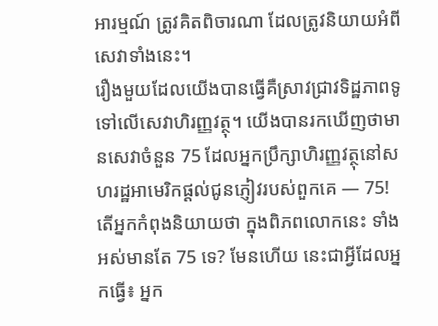អារម្មណ៍ ត្រូវគិតពិចារណា ដែលត្រូវនិយាយអំពីសេវាទាំងនេះ។
រឿងមួយដែលយើងបានធ្វើគឺស្រាវជ្រាវទិដ្ឋភាពទូទៅលើសេវាហិរញ្ញវត្ថុ។ យើងបានរកឃើញថាមានសេវាចំនួន 75 ដែលអ្នកប្រឹក្សាហិរញ្ញវត្ថុនៅសហរដ្ឋអាមេរិកផ្ដល់ជូនភ្ញៀវរបស់ពួកគេ — 75! តើអ្នកកំពុងនិយាយថា ក្នុងពិភពលោកនេះ ទាំងអស់មានតែ 75 ទេ? មែនហើយ នេះជាអ្វីដែលអ្នកធ្វើ៖ អ្នក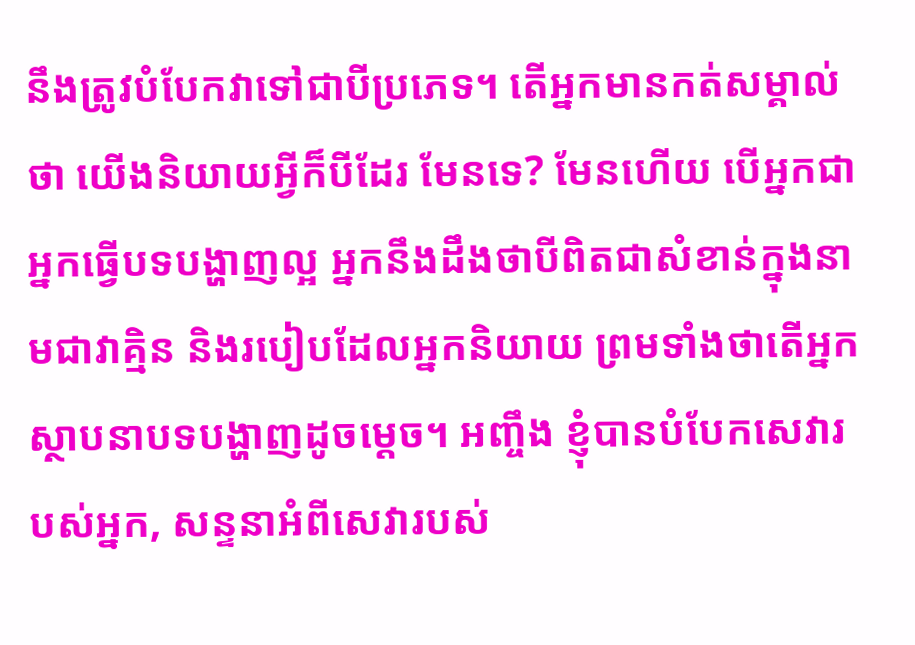នឹងត្រូវបំបែកវាទៅជាបីប្រភេទ។ តើអ្នកមានកត់សម្គាល់ថា យើងនិយាយអ្វីក៏បីដែរ មែនទេ? មែនហើយ បើអ្នកជាអ្នកធ្វើបទបង្ហាញល្អ អ្នកនឹងដឹងថាបីពិតជាសំខាន់ក្នុងនាមជាវាគ្មិន និងរបៀបដែលអ្នកនិយាយ ព្រមទាំងថាតើអ្នកស្ថាបនាបទបង្ហាញដូចម្ដេច។ អញ្ចឹង ខ្ញុំបានបំបែកសេវារបស់អ្នក, សន្ទនាអំពីសេវារបស់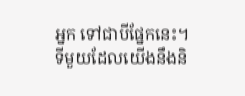អ្នក ទៅជាបីផ្នែកនេះ។ ទីមួយដែលយើងនឹងនិ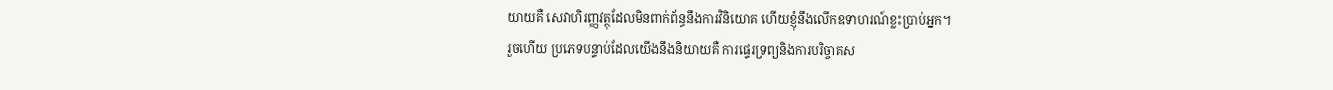យាយគឺ សេវាហិរញ្ញវត្ថុដែលមិនពាក់ព័ន្ធនឹងការវិនិយោគ ហើយខ្ញុំនឹងលើកឧទាហរណ៍ខ្លះប្រាប់អ្នក។
រួចហើយ ប្រភេទបន្ទាប់ដែលយើងនឹងនិយាយគឺ ការផ្ទេរទ្រព្យនិងការបរិច្ចាគស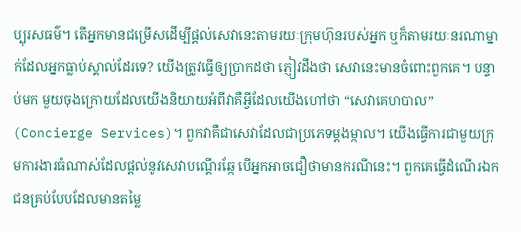ប្បុរសធម៌។ តើអ្នកមានជម្រើសដើម្បីផ្ដល់សេវានេះតាមរយៈក្រុមហ៊ុនរបស់អ្នក ឬក៏តាមរយៈនរណាម្នាក់ដែលអ្នកធ្លាប់ស្គាល់ដែរទេ? យើងត្រូវធ្វើឲ្យប្រាកដថា ភ្ញៀវដឹងថា សេវានេះមានចំពោះពួកគេ។ បន្ទាប់មក មួយចុងក្រោយដែលយើងនិយាយអំពីវាគឺអ្វីដែលយើងហៅថា “សេវាគេហបាល” (Concierge Services)។ ពួកវាគឺជាសេវាដែលជាប្រភេទម្ដងម្កាល។ យើងធ្វើការជាមួយក្រុមការងារធំណាស់ដែលផ្ដល់នូវសេវាបណ្ដើរឆ្កែ បើអ្នកអាចជឿថាមានករណីនេះ។ ពួកគេធ្វើដំណើរឯកជនគ្រប់បែបដែលមានតម្លៃ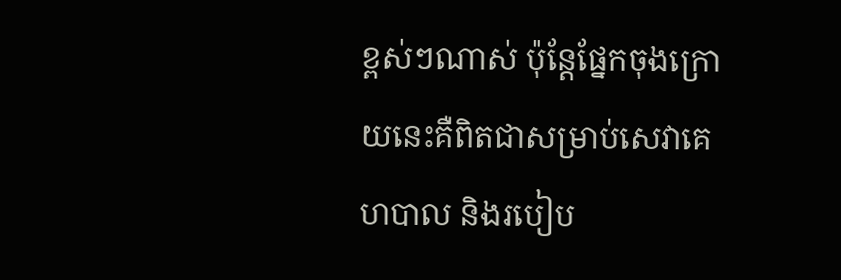ខ្ពស់ៗណាស់ ប៉ុន្តែផ្នែកចុងក្រោយនេះគឺពិតជាសម្រាប់សេវាគេហបាល និងរបៀប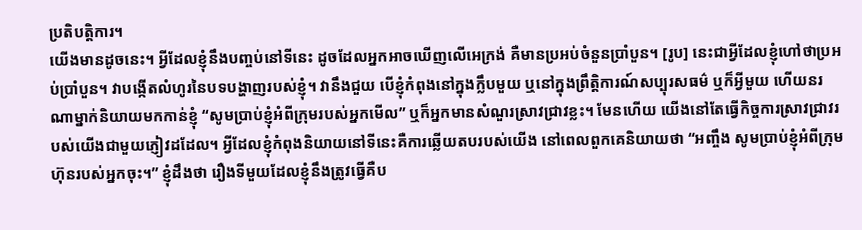ប្រតិបត្តិការ។
យើងមានដូចនេះ។ អ្វីដែលខ្ញុំនឹងបញ្ចប់នៅទីនេះ ដូចដែលអ្នកអាចឃើញលើអេក្រង់ គឺមានប្រអប់ចំនួនប្រាំបួន។ [រូប] នេះជាអ្វីដែលខ្ញុំហៅថាប្រអប់ប្រាំបួន។ វាបង្កើតលំហូរនៃបទបង្ហាញរបស់ខ្ញុំ។ វានឹងជួយ បើខ្ញុំកំពុងនៅក្នុងក្លឹបមួយ ឬនៅក្នុងព្រឹត្តិការណ៍សប្បុរសធម៌ ឬក៏អ្វីមួយ ហើយនរណាម្នាក់និយាយមកកាន់ខ្ញុំ “សូមប្រាប់ខ្ញុំអំពីក្រុមរបស់អ្នកមើល” ឬក៏អ្នកមានសំណួរស្រាវជ្រាវខ្លះ។ មែនហើយ យើងនៅតែធ្វើកិច្ចការស្រាវជ្រាវរបស់យើងជាមួយភ្ញៀវដដែល។ អ្វីដែលខ្ញុំកំពុងនិយាយនៅទីនេះគឺការឆ្លើយតបរបស់យើង នៅពេលពួកគេនិយាយថា “អញ្ចឹង សូមប្រាប់ខ្ញុំអំពីក្រុមហ៊ុនរបស់អ្នកចុះ។” ខ្ញុំដឹងថា រឿងទីមួយដែលខ្ញុំនឹងត្រូវធ្វើគឺប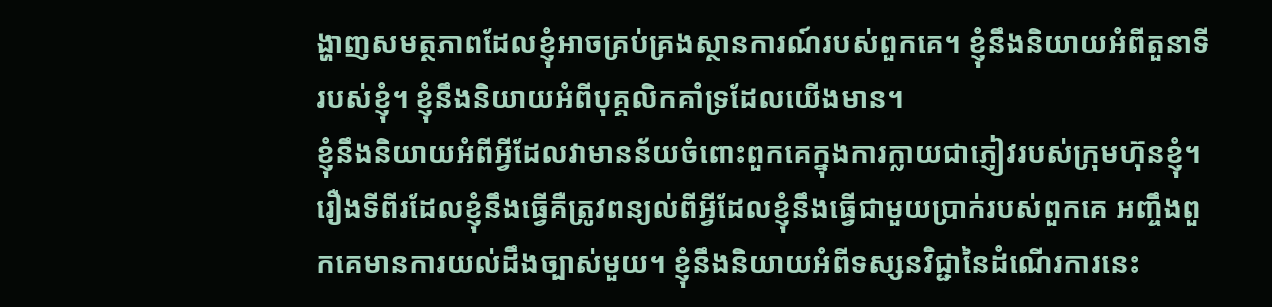ង្ហាញសមត្ថភាពដែលខ្ញុំអាចគ្រប់គ្រងស្ថានការណ៍របស់ពួកគេ។ ខ្ញុំនឹងនិយាយអំពីតួនាទីរបស់ខ្ញុំ។ ខ្ញុំនឹងនិយាយអំពីបុគ្គលិកគាំទ្រដែលយើងមាន។
ខ្ញុំនឹងនិយាយអំពីអ្វីដែលវាមានន័យចំពោះពួកគេក្នុងការក្លាយជាភ្ញៀវរបស់ក្រុមហ៊ុនខ្ញុំ។ រឿងទីពីរដែលខ្ញុំនឹងធ្វើគឺត្រូវពន្យល់ពីអ្វីដែលខ្ញុំនឹងធ្វើជាមួយប្រាក់របស់ពួកគេ អញ្ចឹងពួកគេមានការយល់ដឹងច្បាស់មួយ។ ខ្ញុំនឹងនិយាយអំពីទស្សនវិជ្ជានៃដំណើរការនេះ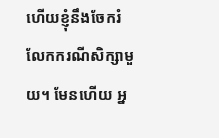ហើយខ្ញុំនឹងចែករំលែកករណីសិក្សាមួយ។ មែនហើយ អ្ន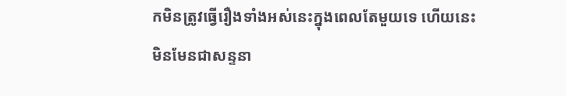កមិនត្រូវធ្វើរឿងទាំងអស់នេះក្នុងពេលតែមួយទេ ហើយនេះមិនមែនជាសន្ទនា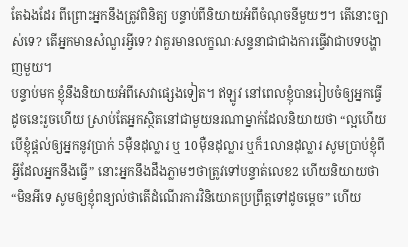តែឯងដែរ ពីព្រោះអ្នកនឹងត្រូវពិនិត្យ បន្ទាប់ពីនិយាយអំពីចំណុចនីមួយៗ។ តើនោះច្បាស់ទេ? តើអ្នកមានសំណួរអ្វីទេ? វាគួរមានលក្ខណៈសន្ទនាជាជាងការធ្វើវាជាបទបង្ហាញមួយ។
បន្ទាប់មក ខ្ញុំនឹងនិយាយអំពីសេវាផ្សេងទៀត។ ឥឡូវ នៅពេលខ្ញុំបានរៀបចំឲ្យអ្នកធ្វើដូចនេះរួចហើយ ស្រាប់តែអ្នកស្ថិតនៅជាមួយនរណាម្នាក់ដែលនិយាយថា “ល្អហើយ បើខ្ញុំផ្ដល់ឲ្យអ្នកនូវប្រាក់ 5ម៉ឺនដុល្លារ ឬ 10ម៉ឺនដុល្លារ ឬក៏1លានដុល្លារ សូមប្រាប់ខ្ញុំពីអ្វីដែលអ្នកនឹងធ្វើ” នោះអ្នកនឹងដឹងភ្លាមៗថាត្រូវទៅបន្ទាត់លេខ2 ហើយនិយាយថា “មិនអីទេ សូមឲ្យខ្ញុំពន្យល់ថាតើដំណើរការវិនិយោគប្រព្រឹត្តទៅដូចម្ដេច” ហើយ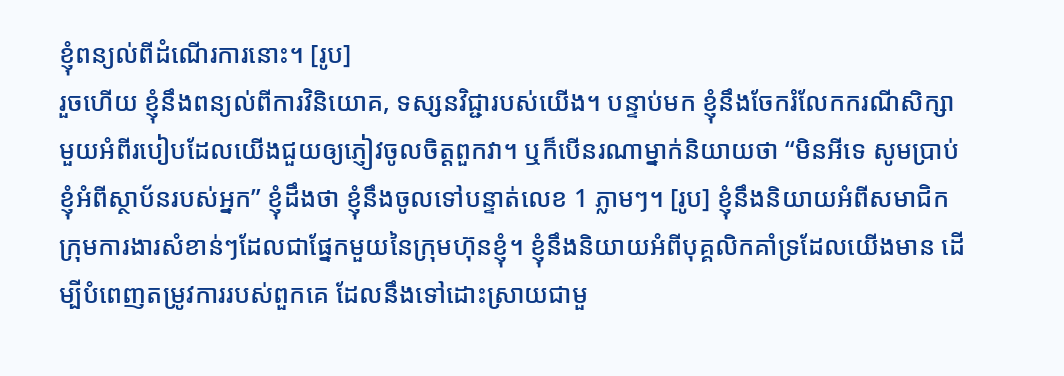ខ្ញុំពន្យល់ពីដំណើរការនោះ។ [រូប]
រួចហើយ ខ្ញុំនឹងពន្យល់ពីការវិនិយោគ, ទស្សនវិជ្ជារបស់យើង។ បន្ទាប់មក ខ្ញុំនឹងចែករំលែកករណីសិក្សាមួយអំពីរបៀបដែលយើងជួយឲ្យភ្ញៀវចូលចិត្តពួកវា។ ឬក៏បើនរណាម្នាក់និយាយថា “មិនអីទេ សូមប្រាប់ខ្ញុំអំពីស្ថាប័នរបស់អ្នក” ខ្ញុំដឹងថា ខ្ញុំនឹងចូលទៅបន្ទាត់លេខ 1 ភ្លាមៗ។ [រូប] ខ្ញុំនឹងនិយាយអំពីសមាជិកក្រុមការងារសំខាន់ៗដែលជាផ្នែកមួយនៃក្រុមហ៊ុនខ្ញុំ។ ខ្ញុំនឹងនិយាយអំពីបុគ្គលិកគាំទ្រដែលយើងមាន ដើម្បីបំពេញតម្រូវការរបស់ពួកគេ ដែលនឹងទៅដោះស្រាយជាមួ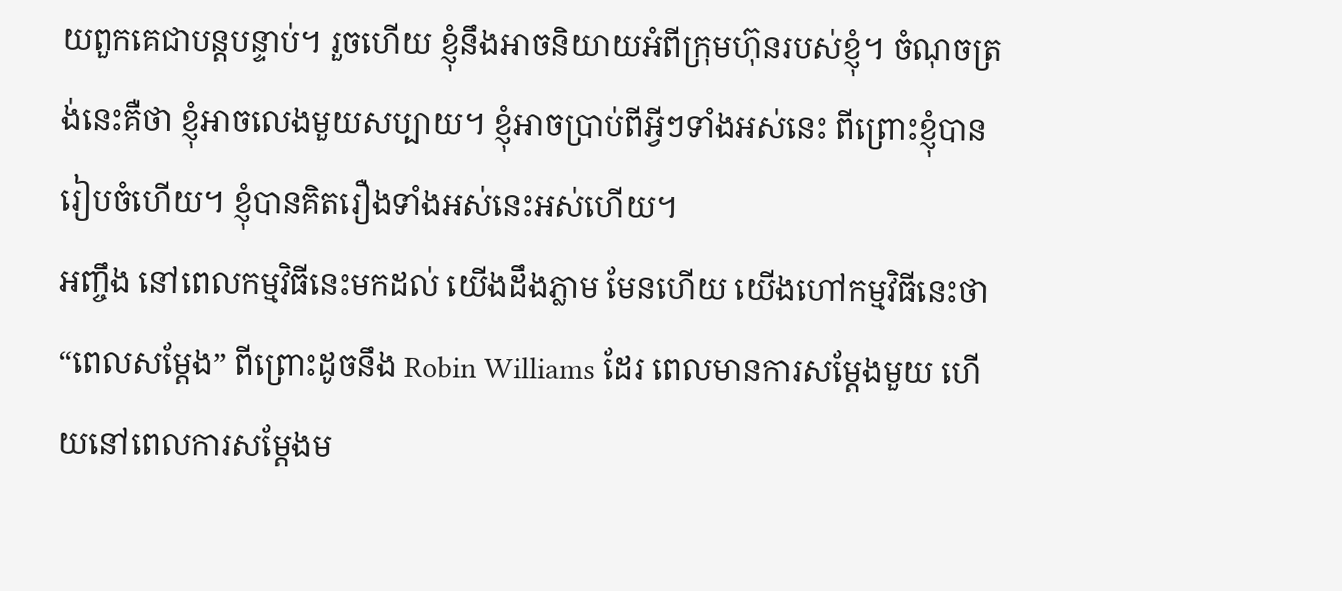យពួកគេជាបន្តបន្ទាប់។ រួចហើយ ខ្ញុំនឹងអាចនិយាយអំពីក្រុមហ៊ុនរបស់ខ្ញុំ។ ចំណុចត្រង់នេះគឺថា ខ្ញុំអាចលេងមួយសប្បាយ។ ខ្ញុំអាចប្រាប់ពីអ្វីៗទាំងអស់នេះ ពីព្រោះខ្ញុំបានរៀបចំហើយ។ ខ្ញុំបានគិតរឿងទាំងអស់នេះអស់ហើយ។
អញ្ចឹង នៅពេលកម្មវិធីនេះមកដល់ យើងដឹងភ្លាម មែនហើយ យើងហៅកម្មវិធីនេះថា “ពេលសម្ដែង” ពីព្រោះដូចនឹង Robin Williams ដែរ ពេលមានការសម្ដែងមួយ ហើយនៅពេលការសម្ដែងម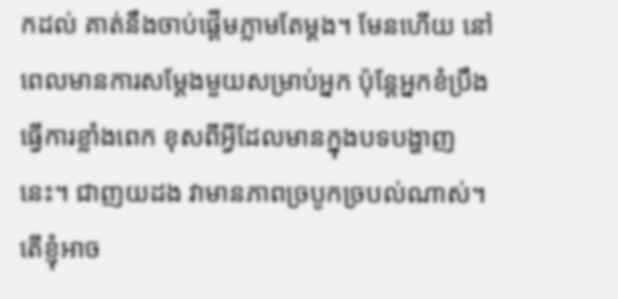កដល់ គាត់នឹងចាប់ផ្ដើមភ្លាមតែម្ដង។ មែនហើយ នៅពេលមានការសម្ដែងមួយសម្រាប់អ្នក ប៉ុន្តែអ្នកខំប្រឹងធ្វើការខ្លាំងពេក ខុសពីអ្វីដែលមានក្នុងបទបង្ហាញនេះ។ ជាញយដង វាមានភាពច្របូកច្របល់ណាស់។ តើខ្ញុំអាច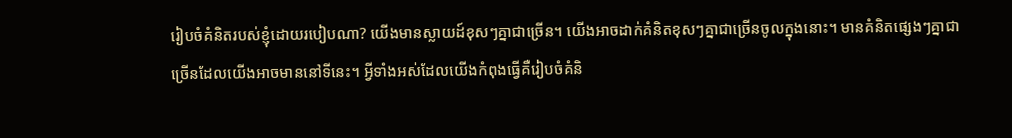រៀបចំគំនិតរបស់ខ្ញុំដោយរបៀបណា? យើងមានស្លាយដ៍ខុសៗគ្នាជាច្រើន។ យើងអាចដាក់គំនិតខុសៗគ្នាជាច្រើនចូលក្នុងនោះ។ មានគំនិតផ្សេងៗគ្នាជាច្រើនដែលយើងអាចមាននៅទីនេះ។ អ្វីទាំងអស់ដែលយើងកំពុងធ្វើគឺរៀបចំគំនិ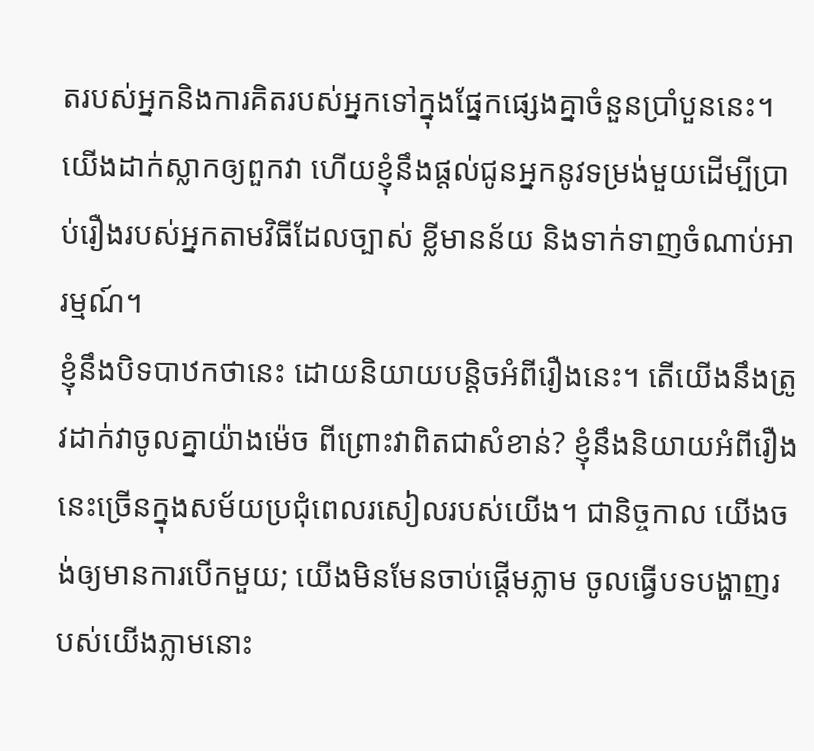តរបស់អ្នកនិងការគិតរបស់អ្នកទៅក្នុងផ្នែកផ្សេងគ្នាចំនួនប្រាំបួននេះ។ យើងដាក់ស្លាកឲ្យពួកវា ហើយខ្ញុំនឹងផ្ដល់ជូនអ្នកនូវទម្រង់មួយដើម្បីប្រាប់រឿងរបស់អ្នកតាមវិធីដែលច្បាស់ ខ្លីមានន័យ និងទាក់ទាញចំណាប់អារម្មណ៍។
ខ្ញុំនឹងបិទបាឋកថានេះ ដោយនិយាយបន្តិចអំពីរឿងនេះ។ តើយើងនឹងត្រូវដាក់វាចូលគ្នាយ៉ាងម៉េច ពីព្រោះវាពិតជាសំខាន់? ខ្ញុំនឹងនិយាយអំពីរឿងនេះច្រើនក្នុងសម័យប្រជុំពេលរសៀលរបស់យើង។ ជានិច្ចកាល យើងចង់ឲ្យមានការបើកមួយ; យើងមិនមែនចាប់ផ្ដើមភ្លាម ចូលធ្វើបទបង្ហាញរបស់យើងភ្លាមនោះ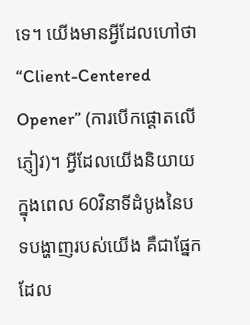ទេ។ យើងមានអ្វីដែលហៅថា “Client-Centered Opener” (ការបើកផ្ដោតលើភ្ញៀវ)។ អ្វីដែលយើងនិយាយក្នុងពេល 60វិនាទីដំបូងនៃបទបង្ហាញរបស់យើង គឺជាផ្នែកដែល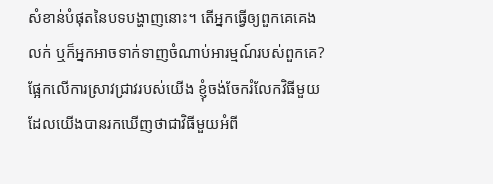សំខាន់បំផុតនៃបទបង្ហាញនោះ។ តើអ្នកធ្វើឲ្យពួកគេគេងលក់ ឬក៏អ្នកអាចទាក់ទាញចំណាប់អារម្មណ៍របស់ពួកគេ? ផ្អែកលើការស្រាវជ្រាវរបស់យើង ខ្ញុំចង់ចែករំលែកវិធីមួយដែលយើងបានរកឃើញថាជាវិធីមួយអំពី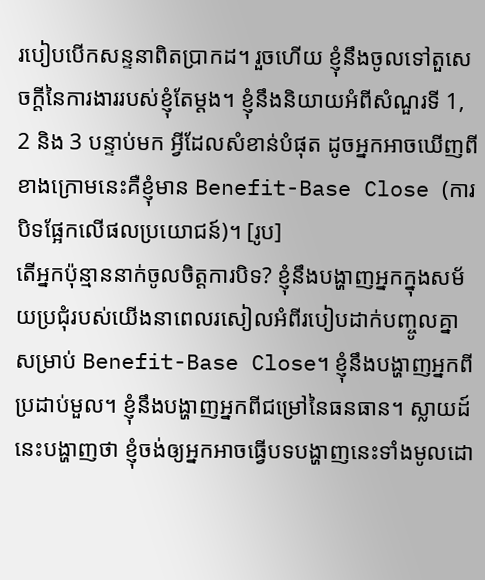របៀបបើកសន្ទនាពិតប្រាកដ។ រួចហើយ ខ្ញុំនឹងចូលទៅតួសេចក្ដីនៃការងាររបស់ខ្ញុំតែម្ដង។ ខ្ញុំនឹងនិយាយអំពីសំណួរទី 1, 2 និង 3 បន្ទាប់មក អ្វីដែលសំខាន់បំផុត ដូចអ្នកអាចឃើញពីខាងក្រោមនេះគឺខ្ញុំមាន Benefit-Base Close (ការបិទផ្អែកលើផលប្រយោជន៍)។ [រូប]
តើអ្នកប៉ុន្មាននាក់ចូលចិត្តការបិទ? ខ្ញុំនឹងបង្ហាញអ្នកក្នុងសម័យប្រជុំរបស់យើងនាពេលរសៀលអំពីរបៀបដាក់បញ្ចូលគ្នាសម្រាប់ Benefit-Base Close។ ខ្ញុំនឹងបង្ហាញអ្នកពីប្រដាប់មួល។ ខ្ញុំនឹងបង្ហាញអ្នកពីជម្រៅនៃធនធាន។ ស្លាយដ៍នេះបង្ហាញថា ខ្ញុំចង់ឲ្យអ្នកអាចធ្វើបទបង្ហាញនេះទាំងមូលដោ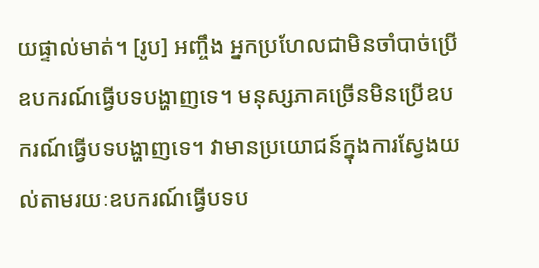យផ្ទាល់មាត់។ [រូប] អញ្ចឹង អ្នកប្រហែលជាមិនចាំបាច់ប្រើឧបករណ៍ធ្វើបទបង្ហាញទេ។ មនុស្សភាគច្រើនមិនប្រើឧបករណ៍ធ្វើបទបង្ហាញទេ។ វាមានប្រយោជន៍ក្នុងការស្វែងយល់តាមរយៈឧបករណ៍ធ្វើបទប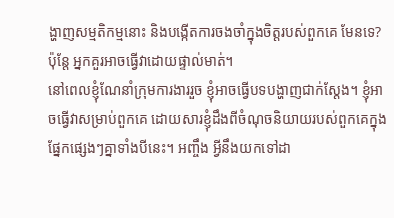ង្ហាញសម្មតិកម្មនោះ និងបង្កើតការចងចាំក្នុងចិត្តរបស់ពួកគេ មែនទេ? ប៉ុន្តែ អ្នកគួរអាចធ្វើវាដោយផ្ទាល់មាត់។
នៅពេលខ្ញុំណែនាំក្រុមការងាររួច ខ្ញុំអាចធ្វើបទបង្ហាញជាក់ស្ដែង។ ខ្ញុំអាចធ្វើវាសម្រាប់ពួកគេ ដោយសារខ្ញុំដឹងពីចំណុចនិយាយរបស់ពួកគេក្នុងផ្នែកផ្សេងៗគ្នាទាំងបីនេះ។ អញ្ចឹង អ្វីនឹងយកទៅដា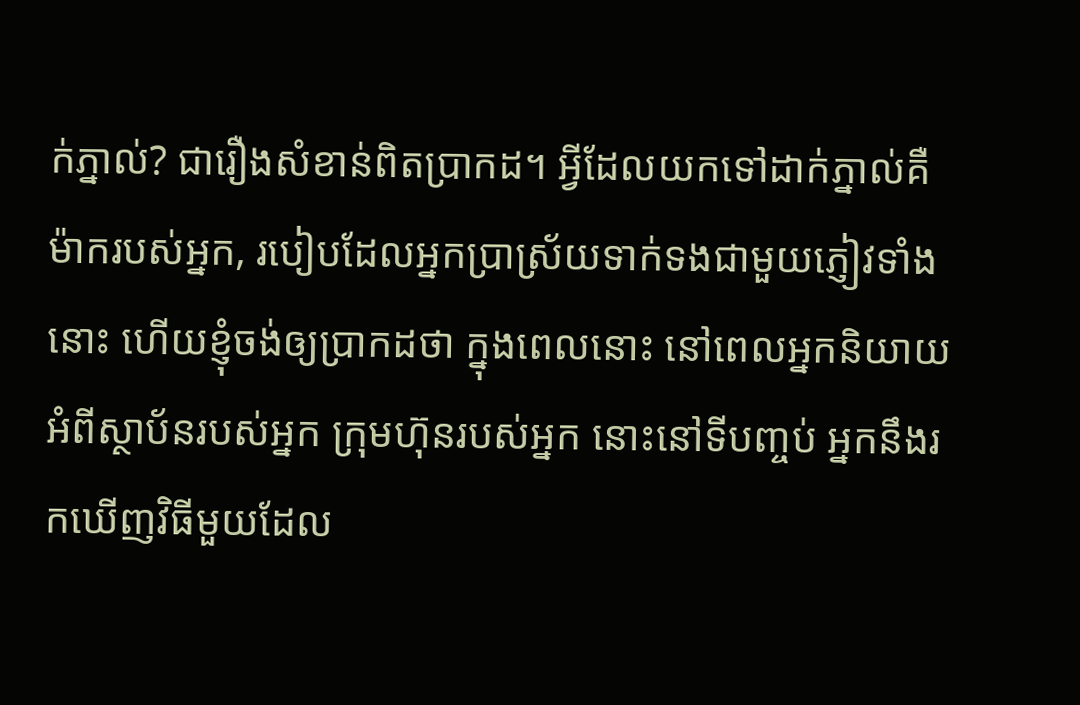ក់ភ្នាល់? ជារឿងសំខាន់ពិតប្រាកដ។ អ្វីដែលយកទៅដាក់ភ្នាល់គឺម៉ាករបស់អ្នក, របៀបដែលអ្នកប្រាស្រ័យទាក់ទងជាមួយភ្ញៀវទាំងនោះ ហើយខ្ញុំចង់ឲ្យប្រាកដថា ក្នុងពេលនោះ នៅពេលអ្នកនិយាយអំពីស្ថាប័នរបស់អ្នក ក្រុមហ៊ុនរបស់អ្នក នោះនៅទីបញ្ចប់ អ្នកនឹងរកឃើញវិធីមួយដែល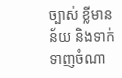ច្បាស់ ខ្លីមានន័យ និងទាក់ទាញចំណា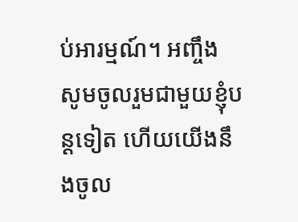ប់អារម្មណ៍។ អញ្ចឹង សូមចូលរួមជាមួយខ្ញុំបន្តទៀត ហើយយើងនឹងចូល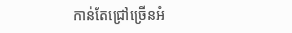កាន់តែជ្រៅច្រើនអំ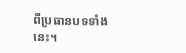ពីប្រធានបទទាំងនេះ។